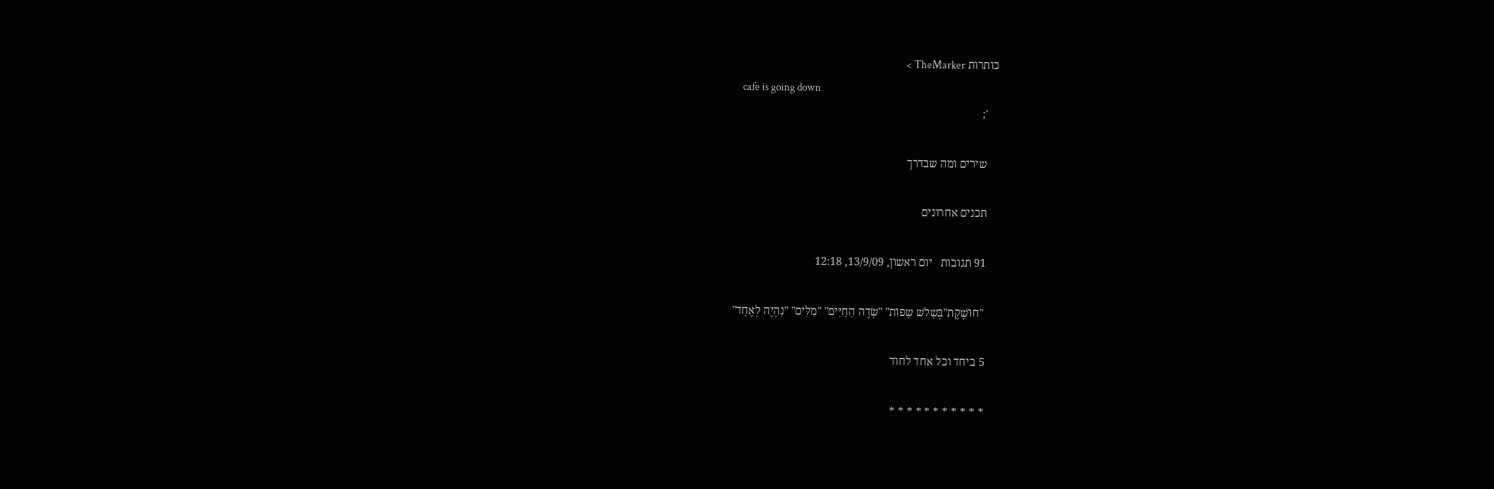כותרות TheMarker >
    cafe is going down
    ';

    שירים ומה שבדרך

    תכנים אחרונים

    91 תגובות   יום ראשון, 13/9/09, 12:18

     "חוֹשֶׁקֶת"בְּשָלֹש שָפוֹת" "שָׂדֶה הַחַיִּים" "מִלִּים" "נִהְיֶה לְאֶחָד"

    5 ביחד וכל אחד לחוד

    * * * * * * * * * * *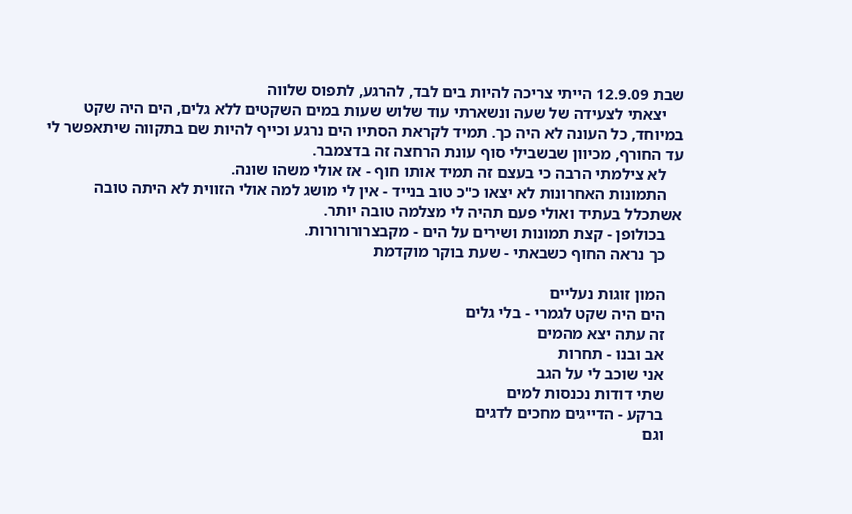שבת 12.9.09 הייתי צריכה להיות בים לבד, להרגע, לתפוס שלווה
    יצאתי לצעידה של שעה ונשארתי עוד שלוש שעות במים השקטים ללא גלים, הים היה שקט במיוחד, כל העונה לא היה כך. תמיד לקראת הסתיו הים נרגע וכייף להיות שם בתקווה שיתאפשר לי עד החורף, מכיוון שבשבילי סוף עונת הרחצה זה בדצמבר.
    לא צילמתי הרבה כי בעצם זה תמיד אותו חוף - אז אולי משהו שונה.
    התמונות האחרונות לא יצאו כ"כ טוב בנייד - אין לי מושג למה אולי הזווית לא היתה טובה אשתכלל בעתיד ואולי פעם תהיה לי מצלמה טובה יותר.
    בכולופן - קצת תמונות ושירים על הים - מקבצרורורורות.
    כך נראה החוף כשבאתי - שעת בוקר מוקדמת

    המון זוגות נעליים
    הים היה שקט לגמרי - בלי גלים
    זה עתה יצא מהמים
    אב ובנו - תחרות
    אני שוכב לי על הגב
    שתי דודות נכנסות למים
    ברקע - הדייגים מחכים לדגים
    וגם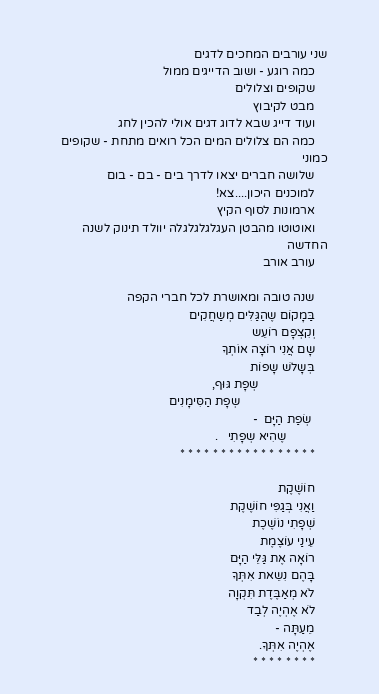שני עורבים המחכים לדגים
    כמה רוגע - ושוב הדייגים ממול
    שקופים וצלולים
    מבט לקיבוץ
    ועוד דייג שבא לדוג דגים אולי להכין לחג
    כמה הם צלולים המים הכל רואים מתחת - שקופים כמוני
    שלושה חברים יצאו לדרך בים - בם - בום
    למוכנים היכון....צא!
    ארמונות לסוף הקיץ
    ואוטוטו מהבטן העגלגלגלגלה יוולד תינוק לשנה החדשה
    עורב אורב

    שנה טובה ומאושרת לכל חברי הקפה
    בַּמָקוֹם שֶהַגַּלִּים מְשַחֲקִים
    וְקִצְפָם רוֹעֵש
    שָם אֲנִי רוֹצָה אוֹתְךָ
    בְּשָלֹש שָפוֹת
                      שְפָת גּוּף,
                            שְפָת הַסִּימָנִים
     שְׂפַת הַיָּם  -
             שֶהִיא שְפָתִי   .
    * * * * * * * * * * * * * * * * *

    חוֹשֶׁקֶת
    וַאֲנִי בְּגַפִּי חוֹשֶׁקֶת
    שְׁפָתִי נוֹשֶׁכֶת
    עֵינַי עוֹצֶמֶת
    רוֹאָה אֶת גַּלֵּי הַיָּם
    בָּהֶם נִשֵאת אִתְּךָ
    לֹא מְאַבֶּדֶת תִּקְוָה
    לֹא אֶהְיֶה לְבַד
    מֵעַתָּה -
    אֶהְיֶה אִתְּךָ.
    * * * * * * * *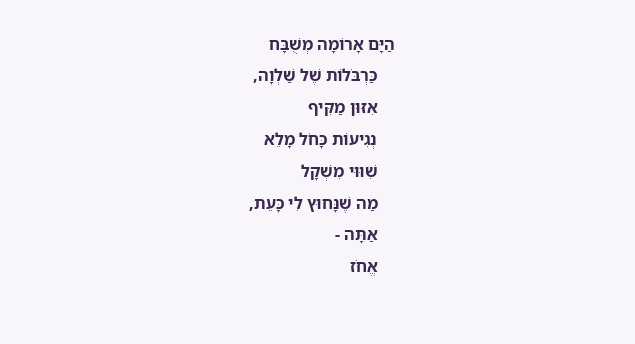הַיָּם אָרוֹמָה מְשֻׁבָּח
    כַּרְבֹּלוֹת שֶׁל שַׁלְוָה,
    אִזּוּן מַקִּיף
    נְגִיעוֹת כָּחֹל מָלֵא
    שִׁוּוּי מִשְׁקָל
    מַה שֶׁנָּחוּץ לִי כָּעֵת,
    אַתָּה -
    אֱחֹז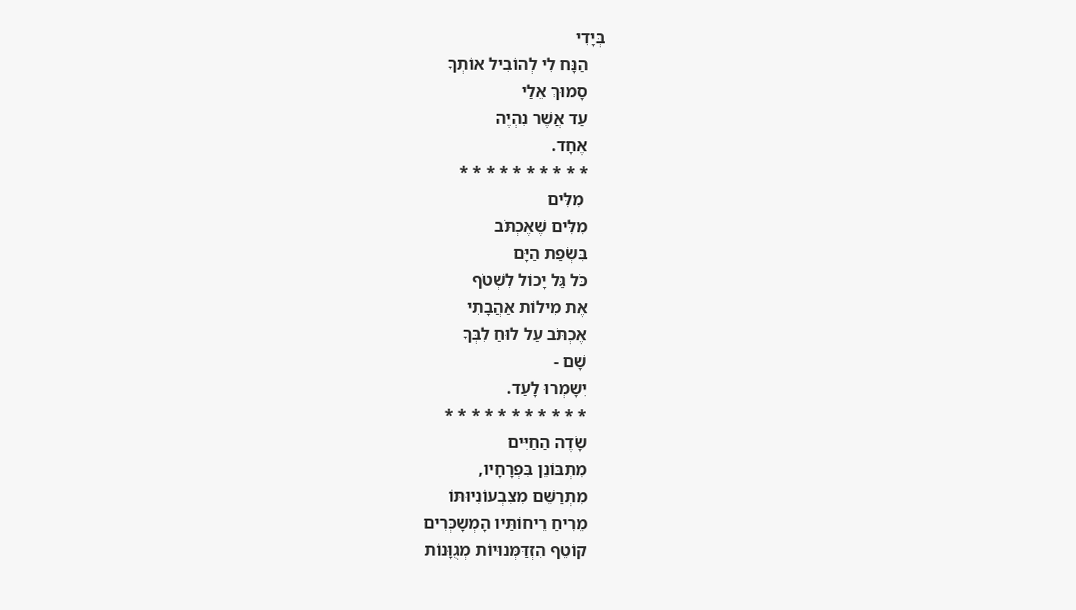בְּיָדִי
    הַנָּח לִי לְהוֹבִיל אוֹתְךָ
    סָמוּךְ אֵלַי
    עַד אֲשֶׁר נִהְיֶה
    אֶחָד.
    * * * * * * * * * *
     מִלִּים
    מִלִּים שֶׁאֶכְתֹּב
    בִּשְׂפַת הַיָּם
    כֹּל גַּל יָכוֹל לִשְׁטֹף
    אֶת מִילוֹת אַהֲבָתִי
    אֶכְתֹּב עַל לוּחַ לִבְּךָ
    שָׁם -
    יִשָמְרוּ לָעַד.
    * * * * * * * * * * *
    שָׂדֶה הַחַיִּים
    מִתְבּוֹנֵן בִּפְרָחָיו,
    מִתְרַשֵּׁם מִצִבְעוֹנִיוּתּוֹ
    מֵרִיחַ רֵיחוֹתַּיו הָמְשָכְּרִים
    קוֹטֵף הִזְדַּמְּנוּיוֹת מְגֻוָּנוֹת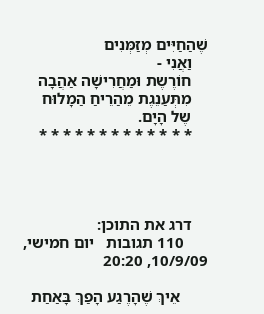שֶׁהַחַיִּים מְזַמְּנִים
    וַאֲנִי -
    חוֹרֶשֶת וּמַחֲרִישָׁה אַהֲבָה
    מִתְּעַנֵגֶת מֵהַרֵיחַ הַמָלוּח
    שֶל הָיָם.
    * * * * * * * * * * * * *




    דרג את התוכן:
      110 תגובות   יום חמישי, 10/9/09, 20:20

       אֵיךְ שֶׁהָרֶגַע הָפַךְ בָּאַחַת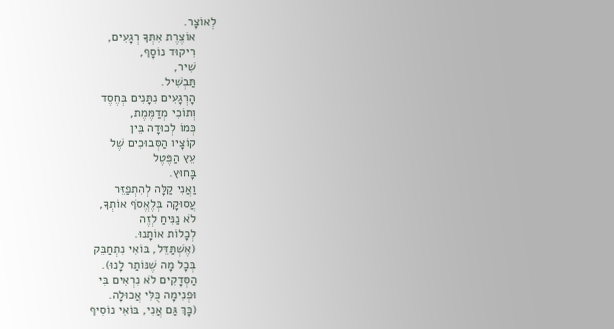לְאוֹצָר.
      אוֹצֶרֶת אִתְּךָ רְגָעִים,
      רִיקוּד נוֹסָף,
      שִׁיר,
      תַּבְשִׁיל.
      הָרְגָעִים נִתָּנִים בְּחֶסֶד
      וְתוֹכִי מְדַמֶּמֶת,
      כְּמוֹ לְכוּדָה בֵּין
      קוֹצָיו הַסְּבוּכִים שֶׁל
      עֵץ הַפֶּטֶל
      בָּחוּץ.
      וַאֲנִי קַלָּה לְהִתְפַזֵּר
      עֲסוּקָה בְּלֶאֱסֹף אוֹתְךָ,
      לֹא נַנִּיחַ לְזֶה
      לְכָלוֹת אוֹתָנוּ.
      (אֶשְׁתַּדֵּל, בּוֹאִי נִתְחַבֵּק
      בְּכָל מָה שֶׁנּוֹתַר לָנוּ).
      הַסְּדָקִים לֹא נִרְאִים בִּי
      וּפְנִימָה כֻּלִּי אֲכוּלָה.
      (כָּךְ גַּם אֲנִי, בּוֹאִי נוֹסִיף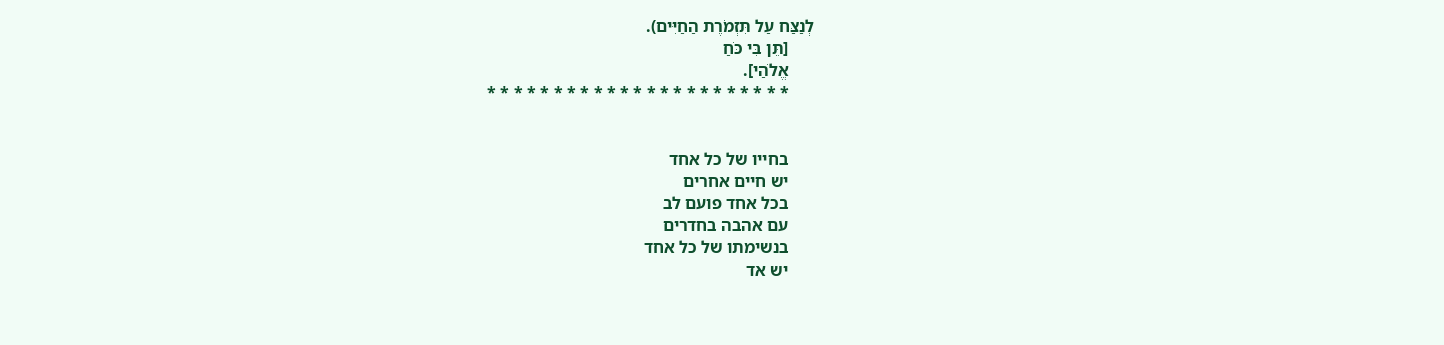לְנַצַּח עַל תִּזְמֹרֶת הַחַיִּים).
      [תֵּן בִּי כֹּחַ
      אֱלֹהַי].
      * * * * * * * * * * * * * * * * * * * * * * *


      בחייו של כל אחד
      יש חיים אחרים
      בכל אחד פועם לב
      עם אהבה בחדרים
      בנשימתו של כל אחד
      יש אד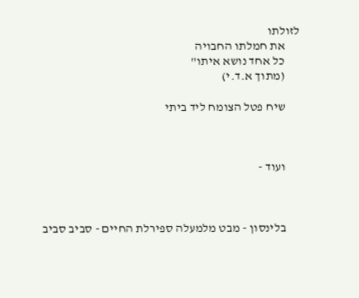לזולתו
      את חמלתו החבויה
      כל אחד נושא איתו"
      (מתוך א.ד.י)

      שיח פטל הצומח ליד ביתי



      ועוד -



      בלינסון - מבט מלמעלה ספירלת החיים - סביב סביב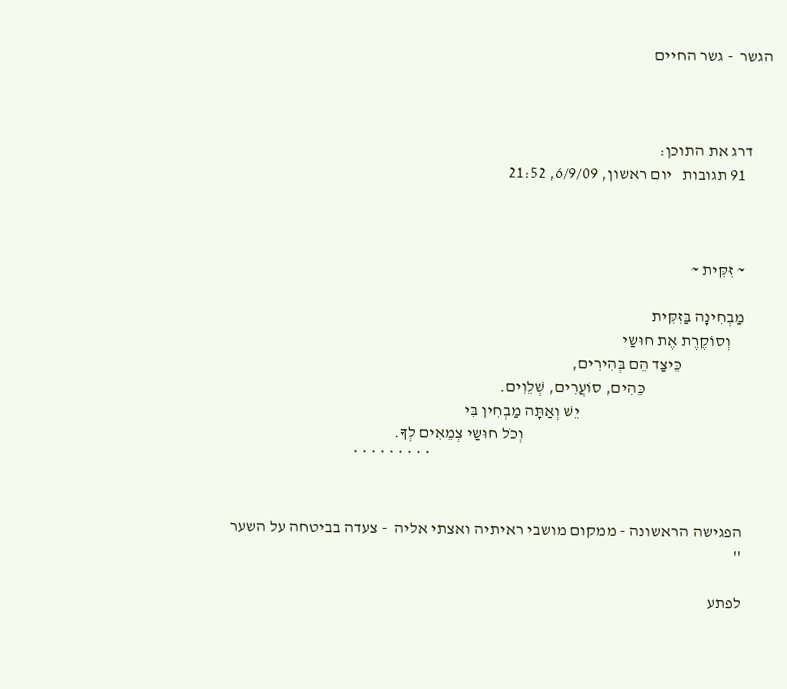הגשר  - גשר החיים



      דרג את התוכן:
        91 תגובות   יום ראשון, 6/9/09, 21:52



        ~ זִּקִּית ~

        מַבְחִינָה בַּזִּקִּית
            וְסוֹקֶרֶת אֶת חוּשַי
                           כֵּיצַד הֵם בְּהִירִים,
                                      כֵּהִים, סוֹעֲרִים, שְׁלֵוִים.
                                                          יֵשׁ וְאַתָּה מַבְחִין בִּי
                                                                           וְכֹל חוּשַי צְמֵאִים לְךָ.
                                                                                                       * * * * * * * * *


        הפגישה הראשונה - ממקום מושבי ראיתיה ואצתי אליה  - צעדה בביטחה על השער
        ''

        לפתע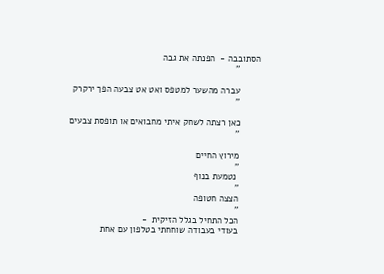הסתובבה -  הפנתה את גבה
        ''

        עברה מהשער למטפס ואט אט צבעה הפך ירקרק
        ''

        כאן רצתה לשחק איתי מחבואים או תופסת צבעים
        ''

        מירוץ החיים
        ''
         נטמעת בנוף
        ''
        הצצה חטופה
        ''
        הכל התחיל בגלל הזיקית  -
        בעודי בעבודה שוחחתי בטלפון עם אחת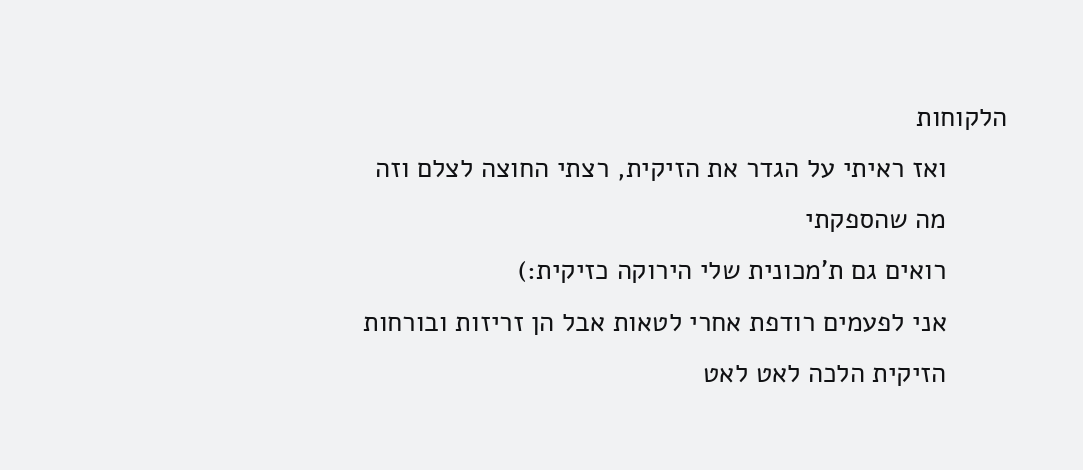הלקוחות
        ואז ראיתי על הגדר את הזיקית, רצתי החוצה לצלם וזה
        מה שהספקתי
        רואים גם ת'מכונית שלי הירוקה כזיקית:)
        אני לפעמים רודפת אחרי לטאות אבל הן זריזות ובורחות
        הזיקית הלכה לאט לאט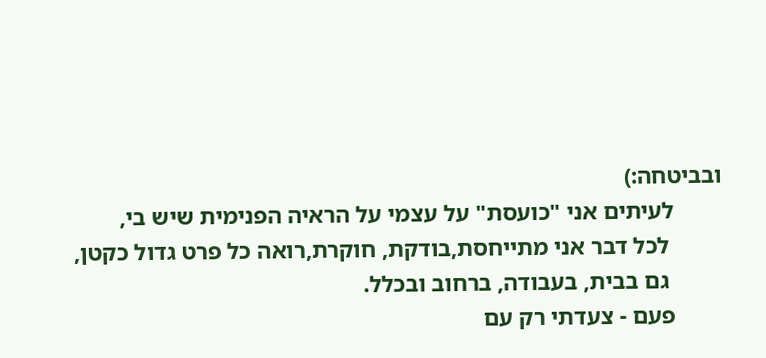ובביטחה:)
        לעיתים אני "כועסת" על עצמי על הראיה הפנימית שיש בי,
         לכל דבר אני מתייחסת,בודקת, חוקרת,רואה כל פרט גדול כקטן,
         גם בבית, בעבודה, ברחוב ובכלל.
        פעם - צעדתי רק עם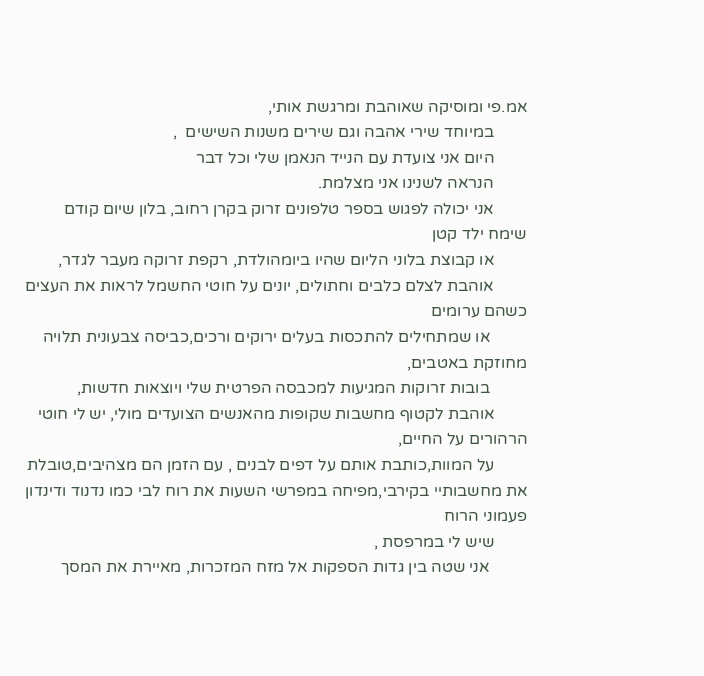אמ.פי ומוסיקה שאוהבת ומרגשת אותי,
        במיוחד שירי אהבה וגם שירים משנות השישים  ,
        היום אני צועדת עם הנייד הנאמן שלי וכל דבר
        הנראה לשנינו אני מצלמת.
        אני יכולה לפגוש בספר טלפונים זרוק בקרן רחוב, בלון שיום קודם שימח ילד קטן
        או קבוצת בלוני הליום שהיו ביומהולדת, רקפת זרוקה מעבר לגדר,
        אוהבת לצלם כלבים וחתולים, יונים על חוטי החשמל לראות את העצים כשהם ערומים
         או שמתחילים להתכסות בעלים ירוקים ורכים,כביסה צבעונית תלויה מחוזקת באטבים,
         בובות זרוקות המגיעות למכבסה הפרטית שלי ויוצאות חדשות,
        אוהבת לקטוף מחשבות שקופות מהאנשים הצועדים מולי, יש לי חוטי הרהורים על החיים,
        על המוות,כותבת אותם על דפים לבנים , עם הזמן הם מצהיבים,טובלת את מחשבותיי בקירבי,מפיחה במפרשי השעות את רוח לבי כמו נדנוד ודינדון פעמוני הרוח
        שיש לי במרפסת ,
         אני שטה בין גדות הספקות אל מזח המזכרות, מאיירת את המסך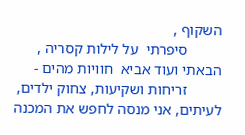השקוף ,
         סיפרתי  על לילות קסריה , הבאתי ועוד אביא  חוויות מהים -
         זריחות ושקיעות, צחוק ילדים, לעיתים, אני מנסה לחפש את המכנה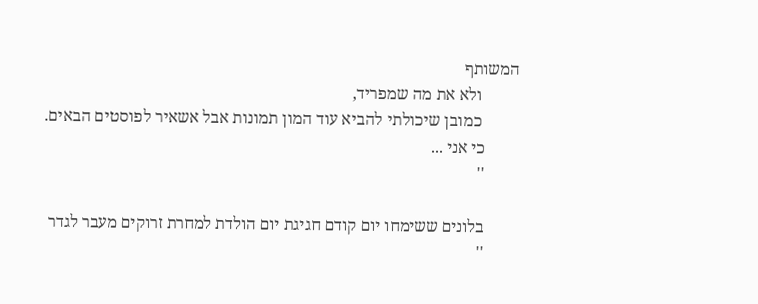המשותף
         ולא את מה שמפריד,
         כמובן שיכולתי להביא עוד המון תמונות אבל אשאיר לפוסטים הבאים.
        כי אני ...
        ''

        בלונים ששימחו יום קודם חגיגת יום הולדת למחרת זרוקים מעבר לגדר
        ''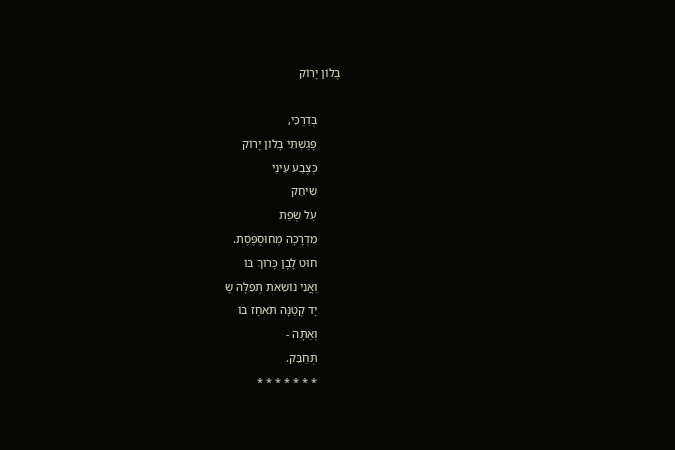בָּלוֹן יָרוֹק

        בְּדַרְכִּי,
        פָּגַשְׁתִּי בָּלוֹן יָרוֹק
        כְּצֶבַע עֵינַי
        שִיחֵק
        עַל שְׂפַת
        מִדְרָכָה מְחוּסְפֶּסֶת.
        חוּט לָבָן כָּרוּךְ בּוֹ
        וַאֲנִי נוֹשֵׂאת תְּפִלָּה שֶ
        יָד קְטַנָּה תֹּאחַז בּוֹ
        וְאַתָּה -
        תְּחַבֵּק.
        * * * * * * *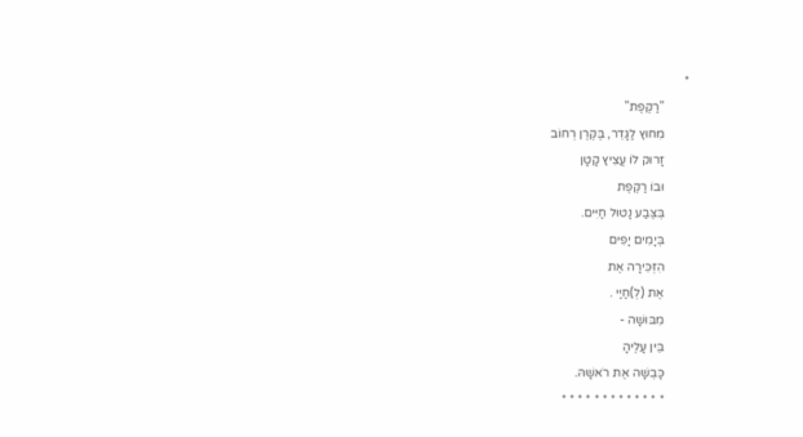*
        "רַקֶּפֶת"
        מִחוּץ לַגָּדֵר, בֶּקֶּרֶן רְחוֹב
        זָרוּק לוֹ עֲצִיץ קָטָן
        וּבוֹ רַקֶּפֶת
        בְּצֶּבַע נָטוּל חַיִּים.
        בְּיָמִים יָפִים
        הִזְּכִּירָה אֶת
        אֶת (לְ)חַיַי .
        מִבּוּשָׁה -
        בֵּין עָלֶיהָ
        כָּבְשָׁה אֶת רֹאשָׁהּ.
        * * * * * * * * * * * * *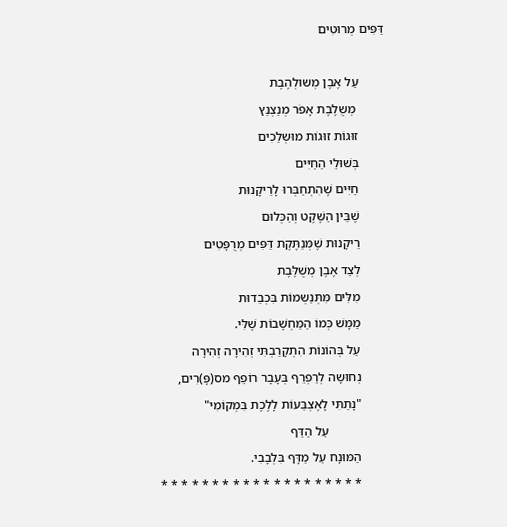דַּפִּים מְרוּטִים

        עַל אֶבֶן מְשוּלְהֶבֶת
         מְשֻלֶבֶת אָפֹר מְנַצְנֵץ
        זוּגוֹת זוּגוֹת מוּשְלַכִים
        בְּשׁוּלֵי הַחַיִּים
        חַיִּים שֶׁהִתְחַבְּרוּ לָרֵיקָנוּת
        שֶׁבֵּין הַשֶּׁקֶט וְהַכְּלוּם
        רֵיקָנוּת שֶׁמְּנַתֶּקֶת דַּפִּים מְרֻפָּטִים
        לְצַד אֶבֶן מְשֻׁלֶּבֶת
        מִלִּים מִּתְּנַשְמוֹת בִּכְבֵדוּת
        מַמָּשׁ כְּמוֹ הַמַּחְשָׁבוֹת שֶׁלִּי.
        עַל בְּהוֹנוֹת הִתְקָרַבְתִּי זְהִירָה זְהִירָה
        נְחוּשָה לְרַפְרֵף בְּעָבָר רוֹפֵף מס(פָּ)רִים,
        "נָתַתִּי לָאֶצְבַּעוֹת לָלֶכֶת בִּמְקוֹמִי"
                  עַל הַדַּף
        הַמּוּנָח עַל מַדָּף בִּלְבָבִי.
        * * * * * * * * * * * * * * * * * * * *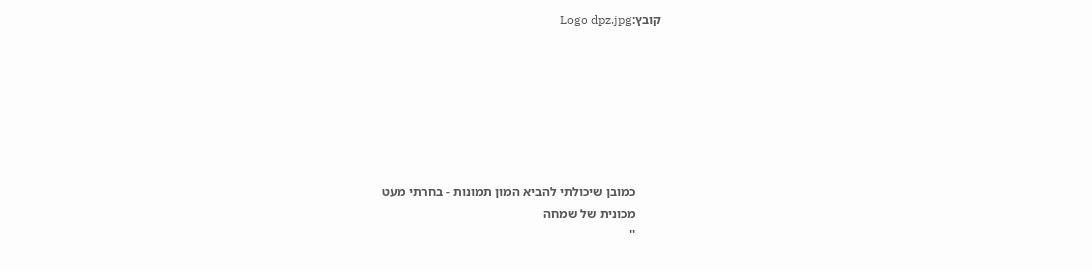קובץ:Logo dpz.jpg







        כמובן שיכולתי להביא המון תמונות - בחרתי מעט
        מכונית של שמחה
        ''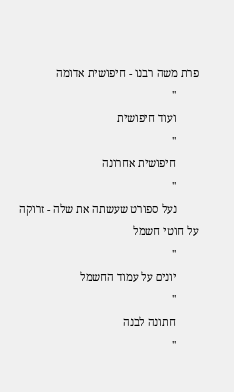פרת משה רבנו - חיפושית אדומה
        ''
        ועוד חיפושית
        ''
        חיפושית אחרונה
        ''
        נעל ספורט שעשתה את שלה - זרוקה על חוטי חשמל
        ''
        יונים על עמוד החשמל
        ''
        חתונה לבנה
        ''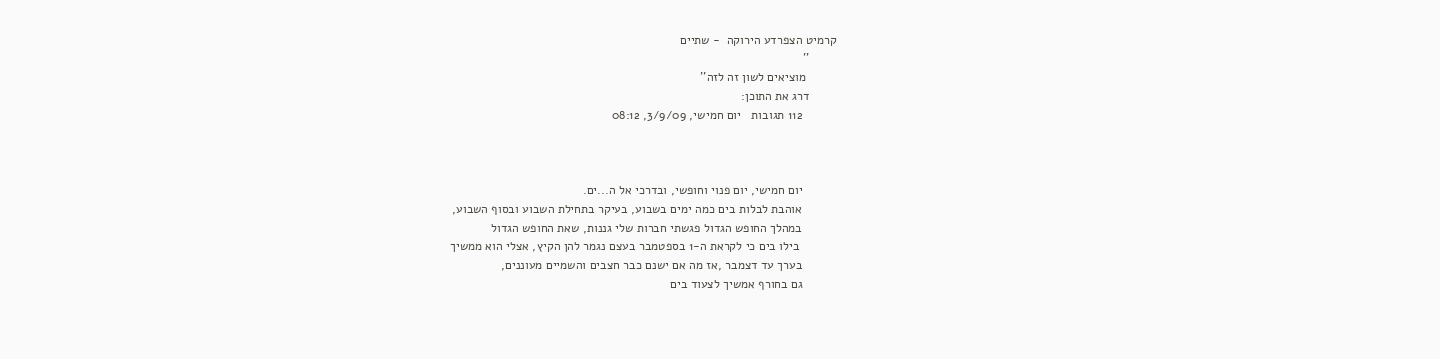קרמיט הצפרדע הירוקה  - שתיים
        ''
         מוציאים לשון זה לזה''
        דרג את התוכן:
          112 תגובות   יום חמישי, 3/9/09, 08:12



          יום חמישי, יום פנוי וחופשי, ובדרכי אל ה...ים.
          אוהבת לבלות בים כמה ימים בשבוע, בעיקר בתחילת השבוע ובסוף השבוע,
          במהלך החופש הגדול פגשתי חברות שלי גננות, שאת החופש הגדול
           בילו בים כי לקראת ה-1 בספטמבר בעצם נגמר להן הקיץ, אצלי הוא ממשיך
          בערך עד דצמבר ,אז מה אם ישנם כבר חצבים והשמיים מעוננים,
          גם בחורף אמשיך לצעוד בים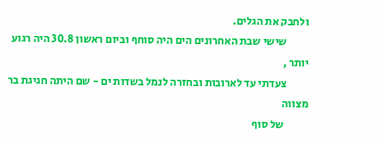ולחבק את הגלים.
          שישי שבת האחרונים הים היה סוחף וביום ראשון 30.8 היה רגוע יותר ,
          צעדתי עד לארובות ובחזרה לנמל בשדות ים - שם היתה חגיגת בר מצווה
           של סוף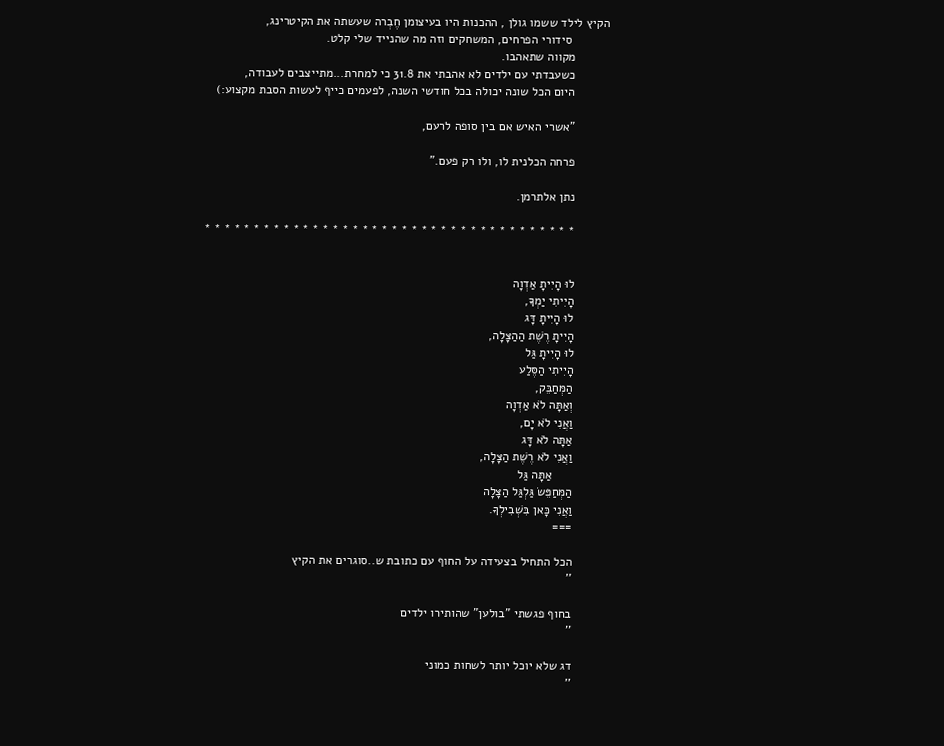הקיץ לילד ששמו גולן , ההכנות היו בעיצומן חֶבְרה שעשתה את הקיטרינג,
           סידורי הפרחים, המשחקים וזה מה שהנייד שלי קלט.
          מקווה שתאהבו.
          כשעבדתי עם ילדים לא אהבתי את 31.8 כי למחרת...מתייצבים לעבודה,
          היום הכל שונה יכולה בכל חודשי השנה, לפעמים כייף לעשות הסבת מקצוע:)

          "אשרי האיש אם בין סופה לרעם,

          פרחה הכלנית לו, ולו רק פעם."

          נתן אלתרמן.

          * * * * * * * * * * * * * * * * * * * * * * * * * * * * * * * * * * * * * *


          לוּ הָיִיתָ אַדְוָה
          הָיִיתִי יַמְךָ,
          לוּ הָיִיתָ דָּג
          הָיִיתָ רֶשֶׁת הַהַצָּלָה,
          לוּ הָיִיתָ גַּל
          הָיִיתִי הַסֶּלַע
          הַמְּחַבֵּק,
          וְאַתָּה לֹא אַדְוָה
          וַאֲנִי לֹא יָם,
          אַתָּה לֹא דָּג
          וַאֲנִי לֹא רֶשֶׁת הַצָּלָה,
                אַתָּה גַּל
          הַמְּחַפֵּשׂ גַּלְגַּל הַצָּלָה
          וַאֲנִי כָּאן בִּשְׁבִילְךָ.
          ===

          הכל התחיל בצעידה על החוף עם כתובת ש..סוגרים את הקיץ
          ''

          בחוף פגשתי "בולען" שהותירו ילדים
          ''

          דג שלא יוכל יותר לשחות כמוני
          ''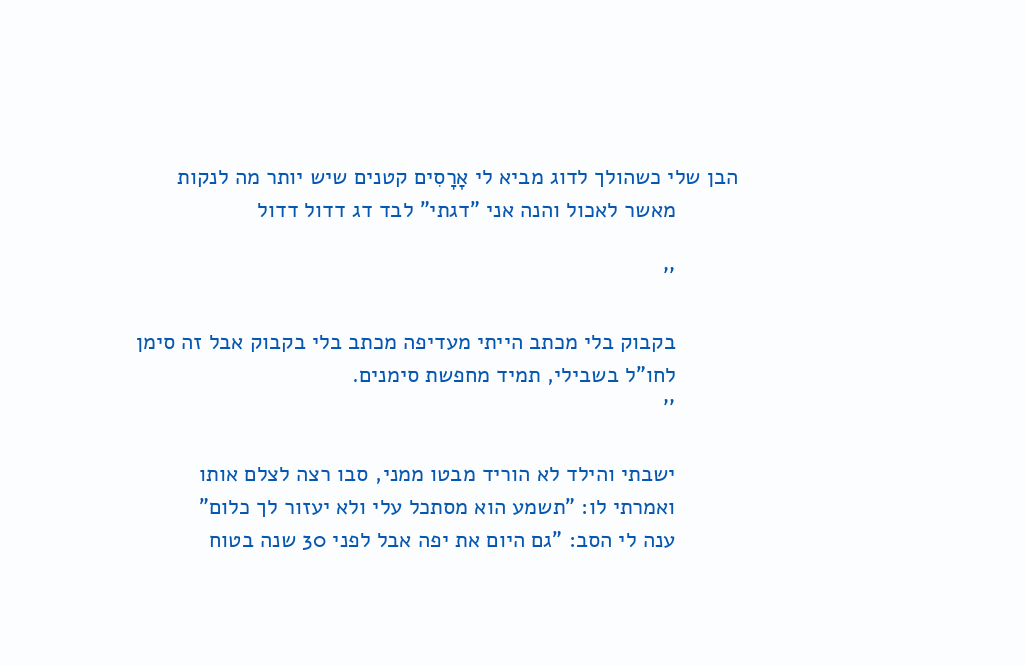הבן שלי כשהולך לדוג מביא לי אָרָסִים קטנים שיש יותר מה לנקות
          מאשר לאכול והנה אני "דגתי" לבד דג דדול דדול

          ''

          בקבוק בלי מכתב הייתי מעדיפה מכתב בלי בקבוק אבל זה סימן
          לחו"ל בשבילי, תמיד מחפשת סימנים.
          ''

          ישבתי והילד לא הוריד מבטו ממני, סבו רצה לצלם אותו
          ואמרתי לו: "תשמע הוא מסתכל עלי ולא יעזור לך כלום"
          ענה לי הסב: "גם היום את יפה אבל לפני 30 שנה בטוח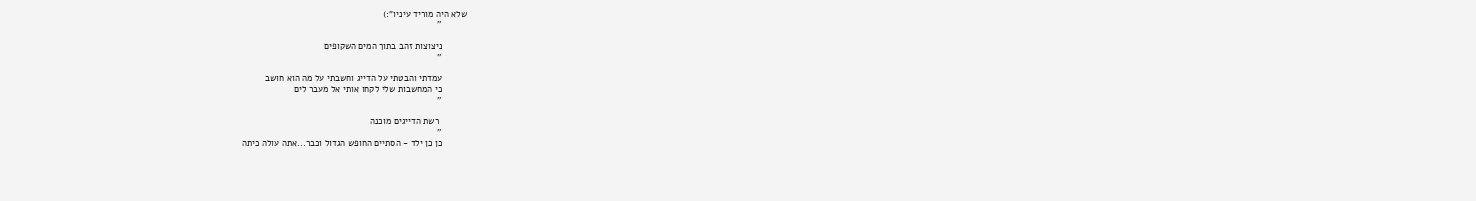שלא היה מוריד עיניו":)
          ''

          ניצוצות זהב בתוך המים השקופים
          ''

          עמדתי והבטתי על הדייג וחשבתי על מה הוא חושב
          כי המחשבות שלי לקחו אותי אל מעבר לים
          ''

           רשת הדייגים מוכנה
          ''
          כן כן ילד - הסתיים החופש הגדול וכבר...אתה עולה כיתה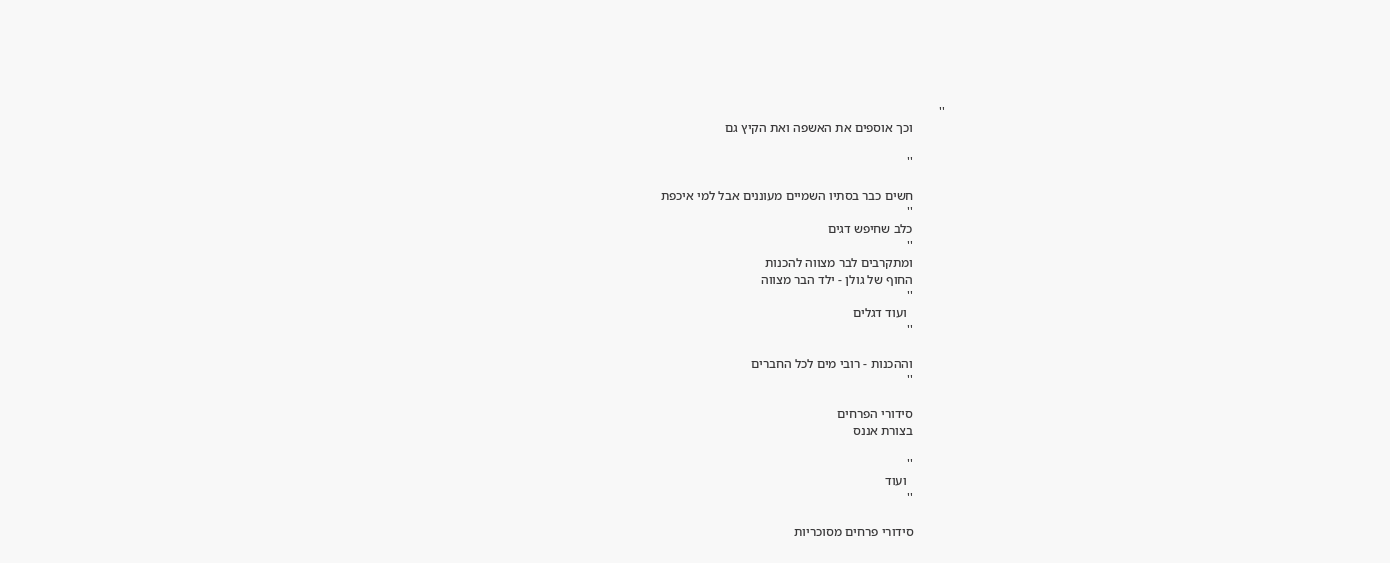''
          וכך אוספים את האשפה ואת הקיץ גם

          ''

          חשים כבר בסתיו השמיים מעוננים אבל למי איכפת
          ''
          כלב שחיפש דגים
          ''
          ומתקרבים לבר מצווה להכנות
          החוף של גולן - ילד הבר מצווה
          ''
            ועוד דגלים
          ''

          וההכנות - רובי מים לכל החברים
          ''

          סידורי הפרחים
          בצורת אננס

          ''
            ועוד
          ''

          סידורי פרחים מסוכריות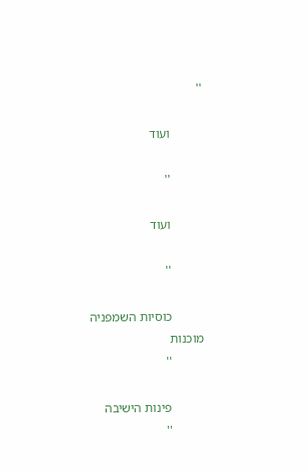''

          ועוד

          ''

          ועוד

          ''

          כוסיות השמפניה מוכנות
          ''

          פינות הישיבה
          ''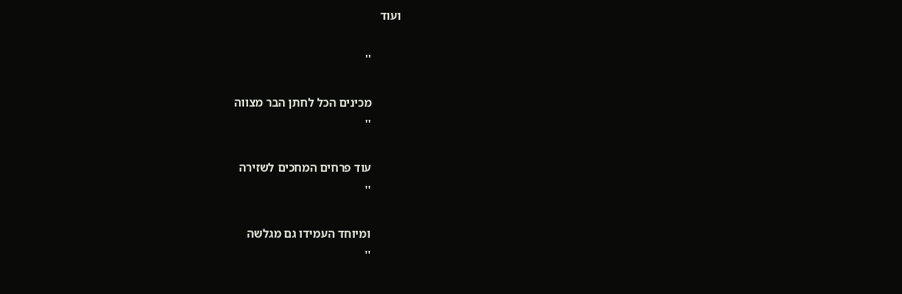ועוד

          ''

          מכינים הכל לחתן הבר מצווה
          ''

          עוד פרחים המחכים לשזירה
          ''

          ומיוחד העמידו גם מגלשה
          ''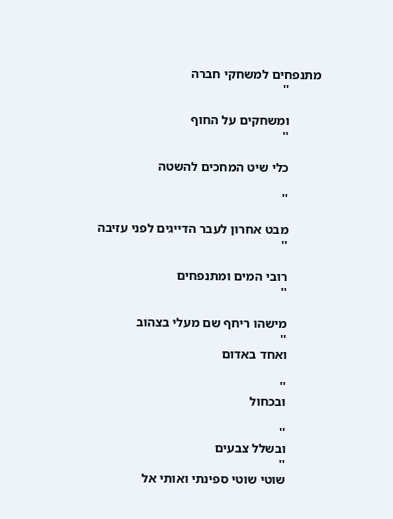מתנפחים למשחקי חברה
          ''

          ומשחקים על החוף
          ''

          כלי שיט המחכים להשטה

          ''

          מבט אחרון לעבר הדייגים לפני עזיבה
          ''

          רובי המים ומתנפחים
          ''

          מישהו ריחף שם מעלי בצהוב
          ''
          ואחד באדום

          ''
          ובכחול

          ''
          ובשלל צבעים
          ''
          שוטי שוטי ספינתי ואותי אל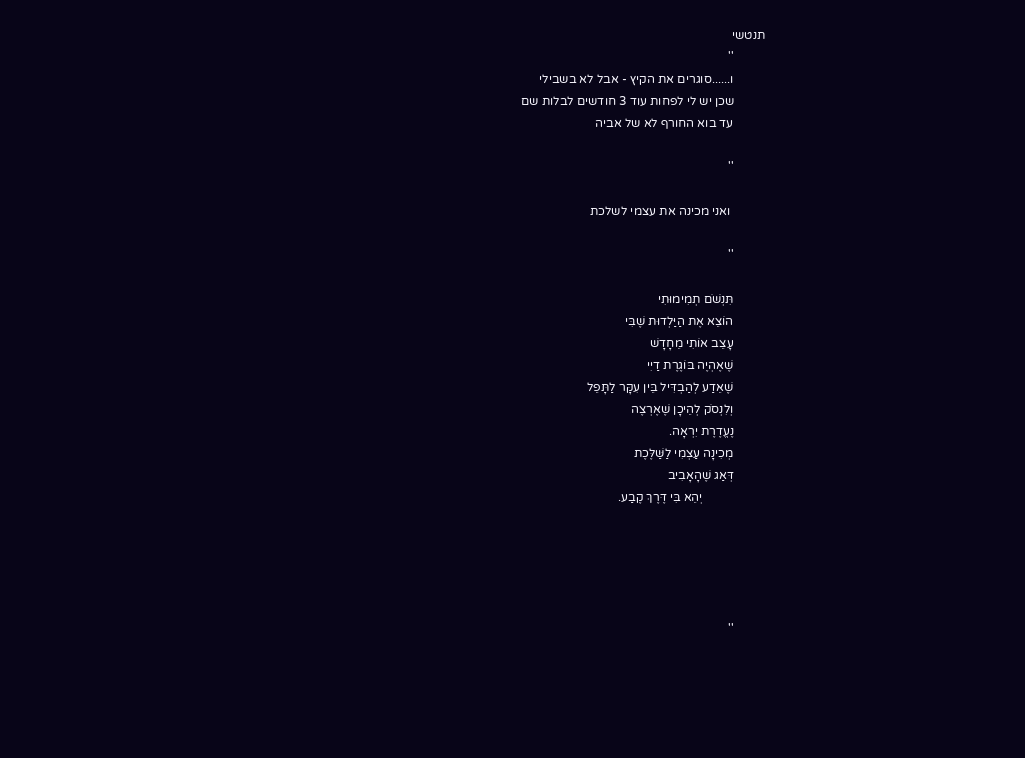תנטשי
          ''
          ו......סוגרים את הקיץ - אבל לא בשבילי
          שכן יש לי לפחות עוד 3 חודשים לבלות שם
          עד בוא החורף לא של אביה

          ''

           ואני מכינה את עצמי לשלכת

          ''

          תִּנְשֹׁם תְמִימוּתִי
          הוֹצֵא אֶת הַיַּלְדוּת שֶׁבִּי
          עָצֵב אוֹתִי מֵחָדָשׁ
          שֶׁאֶהְיֶה בּוֹגֶרֶת דַיִי
          שֶׁאֵדַע לְהַבְדִּיל בֵּין עִקָּר לַתָּפֵל
          וְלִנְסֹק לְהֵיכָן שֶׁאֶרְצֶה
          נֶעֱדֶרֶת יִרְאָה.
          מְכִינָה עַצְמִי לַשַּׁלֶּכֶת
          דְּאַג שֶׁהָאָבִיב
                    יְהֵא בִּי דֶּרֶךְ קֶבַע.





          ''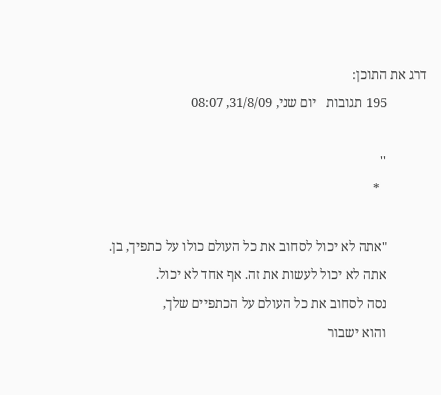דרג את התוכן:
            195 תגובות   יום שני, 31/8/09, 08:07

            ''
              *

            "אתה לא יכול לסחוב את כל העולם כולו על כתפיך, בן.
            אתה לא יכול לעשות את זה. אף אחד לא יכול.
            נסה לסחוב את כל העולם על הכתפיים שלך,
            והוא ישבור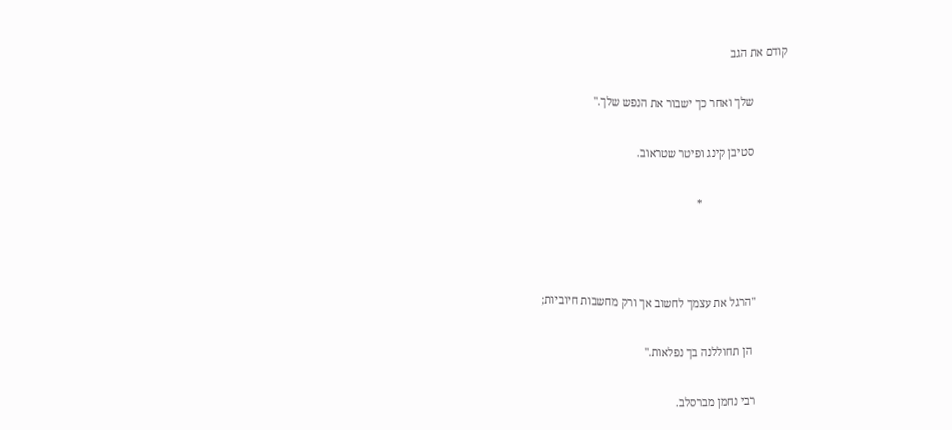קודם את הגב

            שלך ואחר כך ישבור את הנפש שלך."

            סטיבן קינג ופיטר שטראוב.

                              *



            "הרגל את עצמך לחשוב אך ורק מחשבות חיוביות;

             הן תחוללנה בך נפלאות."

            רבי נחמן מברסלב.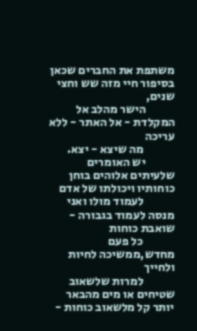משתפת את החברים שכאן בסיפור חיי מזה שש וחצי שנים,
            הישר מהלב אל המקלדת - אל האתר - ללא עריכה
             מה שיצא - יצא.
            יש האומרים שלעיתים אלוהים בוחן כוחותיו ויכולתו של אדם
             לעמוד מולו ואני מנסה לעמוד בגבורה - שואבת כוחות
             כל פעם מחדש,ממשיכה לחיות ולחייך
             למרות שלשאוב שטיחים או מים מהבאר יותר קל מלשאוב כוחות -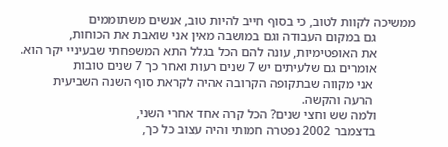ממשיכה לקוות לטוב, כי בסוף חייב להיות טוב, אנשים משתוממים
            גם במקום העבודה וגם במושבה מאין אני שואבת את הכוחות,
            את האופטימיות, עונה להם הכל בגלל התא המשפחתי שבעיניי יקר הוא.
            אומרים גם שלעיתים יש 7 שנים רעות ואחר כך 7 שנים טובות
             אני מקווה שבתקופה הקרובה אהיה לקראת סוף השנה השביעית
             הרעה והקשה.
            ולמה שש וחצי שנים? הכל קרה אחד אחרי השני,
            בדצמבר 2002 נפטרה חמותי והיה עצוב כל כך,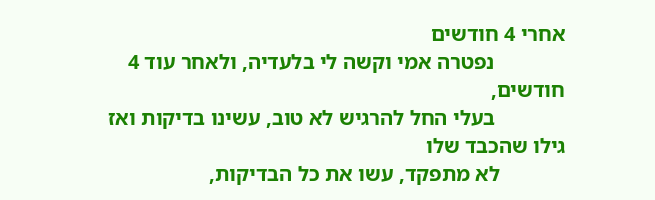אחרי 4 חודשים
             נפטרה אמי וקשה לי בלעדיה, ולאחר עוד 4 חודשים,
             בעלי החל להרגיש לא טוב, עשינו בדיקות ואז גילו שהכבד שלו
            לא מתפקד, עשו את כל הבדיקות,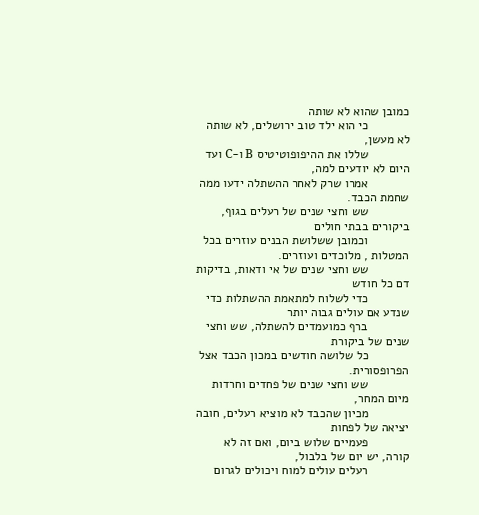כמובן שהוא לא שותה
            כי הוא ילד טוב ירושלים, לא שותה לא מעשן,
            שללו את ההיפופוטיטיס B ו-C ועד היום לא יודעים למה,
            אמרו שרק לאחר ההשתלה ידעו ממה שחמת הכבד.
            שש וחצי שנים של רעלים בגוף, ביקורים בבתי חולים
            וכמובן ששלושת הבנים עוזרים בכל המטלות , מלוכדים ועוזרים.
            שש וחצי שנים של אי ודאות, בדיקות דם כל חודש
            כדי לשלוח למתאמת ההשתלות כדי שנדע אם עולים גבוה יותר
            ברף כמועמדים להשתלה, שש וחצי שנים של ביקורת
            כל שלושה חודשים במכון הכבד אצל הפרופסורית.
            שש וחצי שנים של פחדים וחרדות מיום המחר,
            מכיון שהכבד לא מוציא רעלים, חובה יציאה של לפחות
            פעמיים שלוש ביום, ואם זה לא קורה, יש יום של בלבול,
            רעלים עולים למוח ויכולים לגרום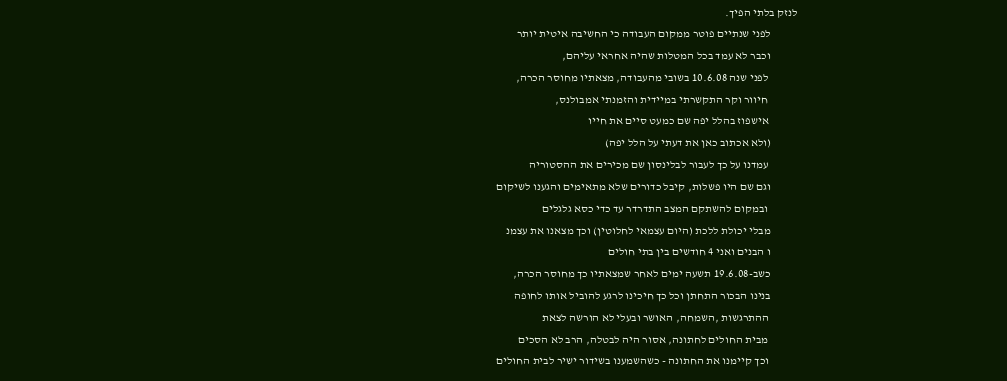לנזק בלתי הפיך.
            לפני שנתיים פוטר ממקום העבודה כי החשיבה איטית יותר
            וכבר לא עמד בכל המטלות שהיה אחראי עליהם,
             לפני שנה 10.6.08 בשובי מהעבודה, מצאתיו מחוסר הכרה,
             חיוור וקר התקשרתי במיידית והזמנתי אמבולנס,
             אישפוז בהלל יפה שם כמעט סיים את חייו
            (ולא אכתוב כאן את דעתי על הלל יפה)
             עמדנו על כך לעבור לבלינסון שם מכירים את ההסטוריה
            וגם שם היו פשלות, קיבל כדורים שלא מתאימים והגענו לשיקום
             ובמקום להשתקם המצב התדרדר עד כדי כסא גלגלים
            מבלי יכולת ללכת (היום עצמאי לחלוטין) וכך מצאנו את עצמנ
            ו הבנים ואני 4 חודשים בין בתי חולים
            כשב-19.6.08 תשעה ימים לאחר שמצאתיו כך מחוסר הכרה,
            בנינו הבכור התחתן וכל כך חיכינו לרגע להוביל אותו לחופה
             ההתרגשות ,השמחה, האושר ובעלי לא הורשה לצאת
             מבית החולים לחתונה, אסור היה לבטלה, הרב לא הסכים
             וכך קיימנו את החתונה - כשהשמענו בשידור ישיר לבית החולים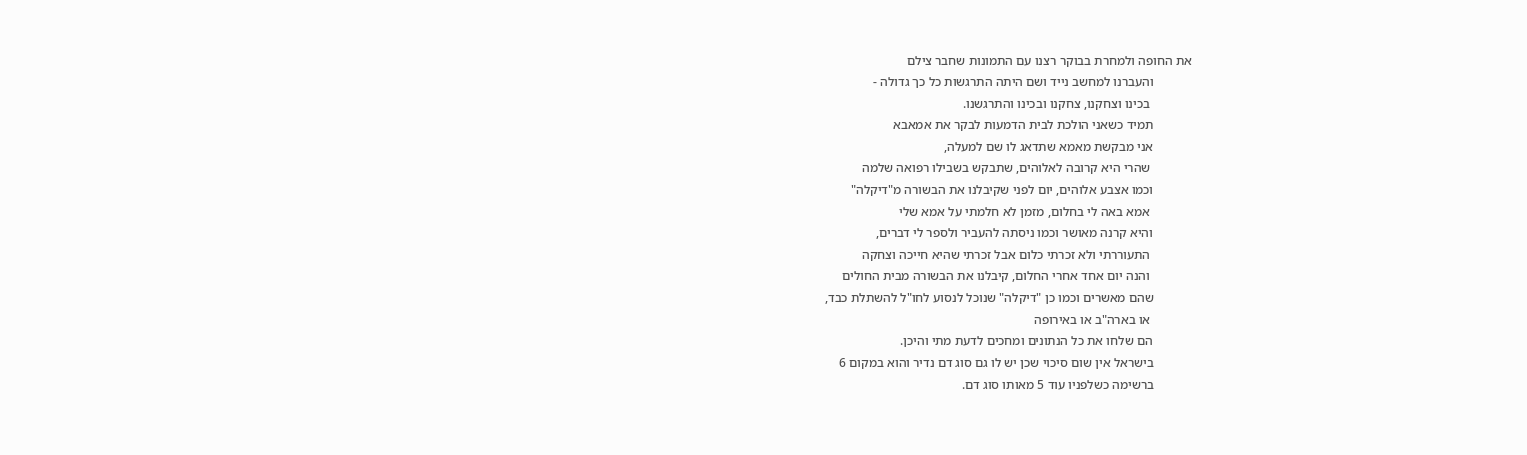את החופה ולמחרת בבוקר רצנו עם התמונות שחבר צילם
            והעברנו למחשב נייד ושם היתה התרגשות כל כך גדולה -
             בכינו וצחקנו, צחקנו ובכינו והתרגשנו.
            תמיד כשאני הולכת לבית הדמעות לבקר את אמאבא
            אני מבקשת מאמא שתדאג לו שם למעלה,
             שהרי היא קרובה לאלוהים, שתבקש בשבילו רפואה שלמה
            וכמו אצבע אלוהים, יום לפני שקיבלנו את הבשורה מ"דיקלה"
             אמא באה לי בחלום, מזמן לא חלמתי על אמא שלי
            והיא קרנה מאושר וכמו ניסתה להעביר ולספר לי דברים,
             התעוררתי ולא זכרתי כלום אבל זכרתי שהיא חייכה וצחקה
             והנה יום אחד אחרי החלום, קיבלנו את הבשורה מבית החולים
            שהם מאשרים וכמו כן "דיקלה" שנוכל לנסוע לחו"ל להשתלת כבד,
             או בארה"ב או באירופה
            הם שלחו את כל הנתונים ומחכים לדעת מתי והיכן.
            בישראל אין שום סיכוי שכן יש לו גם סוג דם נדיר והוא במקום 6
            ברשימה כשלפניו עוד 5 מאותו סוג דם.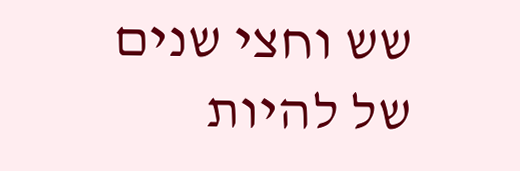שש וחצי שנים של להיות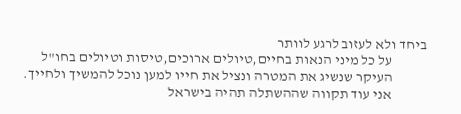ביחד ולא לעזוב לרגע לוותר
            על כל מיני הנאות בחיים,טיולים ארוכים,טיסות וטיולים בחו"ל
            העיקר שנשיג את המטרה ונציל את חייו למען נוכל להמשיך ולחייך.
            אני עוד תקווה שההשתלה תהיה בישראל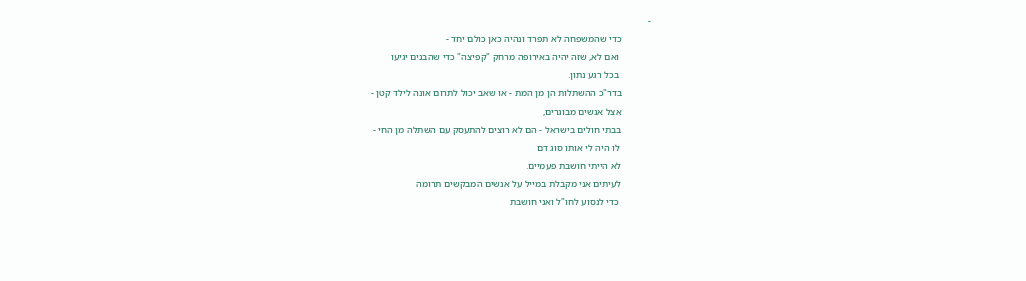-
            כדי שהמשפחה לא תפרד ונהיה כאן כולם יחד -
             ואם לא, שזה יהיה באירופה מרחק "קפיצה" כדי שהבנים יגיעו
             בכל רגע נתון.
            בדר"כ ההשתלות הן מן המת - או שאב יכול לתרום אונה לילד קטן -
            אצל אנשים מבוגרים,
            בבתי חולים בישראל - הם לא רוצים להתעסק עם השתלה מן החי -
             לוּ היה לי אותו סוג דם
            לא הייתי חושבת פעמיים.
            לעיתים אני מקבלת במייל על אנשים המבקשים תרומה
             כדי לנסוע לחו"ל ואני חושבת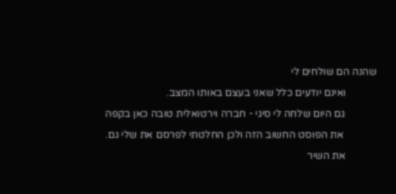שהנה הם שולחים לי
            ואינם יודעים כלל שאני בעצם באותו המצב.
            גם היום שלחה לי סיגי - חברה וירטואלית טובה כאן בקפה
             את הפוסט החשוב הזה ולכן החלטתי לפרסם את שלי גם.
            את השיר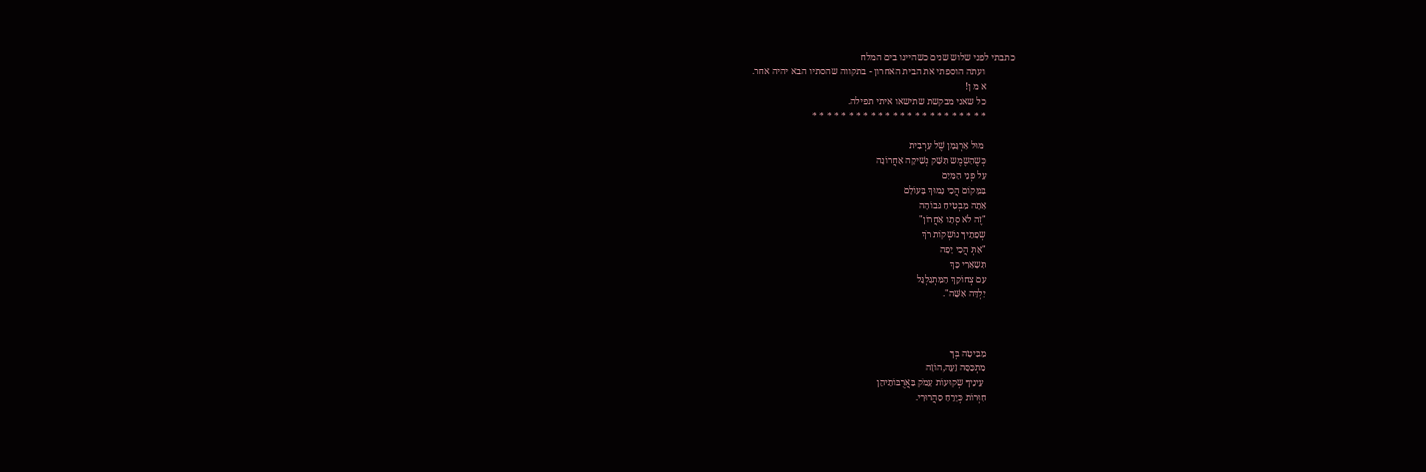כתבתי לפני שלוש שנים כשהיינו בים המלח
             ועתה הוספתי את הבית האחרון - בתקווה שהסתיו הבא יהיה אחר.
            א מ ן!
            כל שאני מבקשת שתישאו איתי תפילה.
            * * * * * * * * * * * * * * * * * * * * * * * *

             מוּל אַרְגָּמָן שֶׁל עַרְבִית
            כְּשֶהַשֶמֶש תִּשַּׁק נְשִׁיקָה אַחֲרוֹנָה
            עַל פְּנֵי הַמַּיִם
            בַּמָּקוֹם הֲכִי נָמוּךְ בָּעוֹלָם
            אַתָה מַבְטִיחַ גּבוֹהָה
            "זֶה לֹא סְּתָו אַחֲרוֹן"
            שְפָתֵיךָ נוֹשְקוֹת רֹךְ
            "אַתְּ הֲכִי יָפָה
            תִּשָאַרִי כָּךְ
            עִם צְחוֹקֵךְ הַמִּתְגַּלְגֵּל
            יַלְדָּה אִשָּׁה".



            מַבִּיטָה בְּךָ
            מִתְכַּסָּה זֵעָה,הוֹזָה
             עֵינֵיךָ שְקוּעוֹת עָמֹק בַּאֲרֻבּוֹתֵיהֵן
            חִוְּרוֹת כְּיָרֵחַ סַהֲרוּרִי.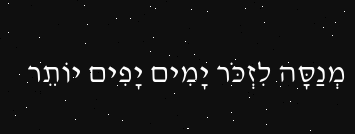מְנַסָּה לִזְכֹּר יָמִים יָפִים יוֹתֵר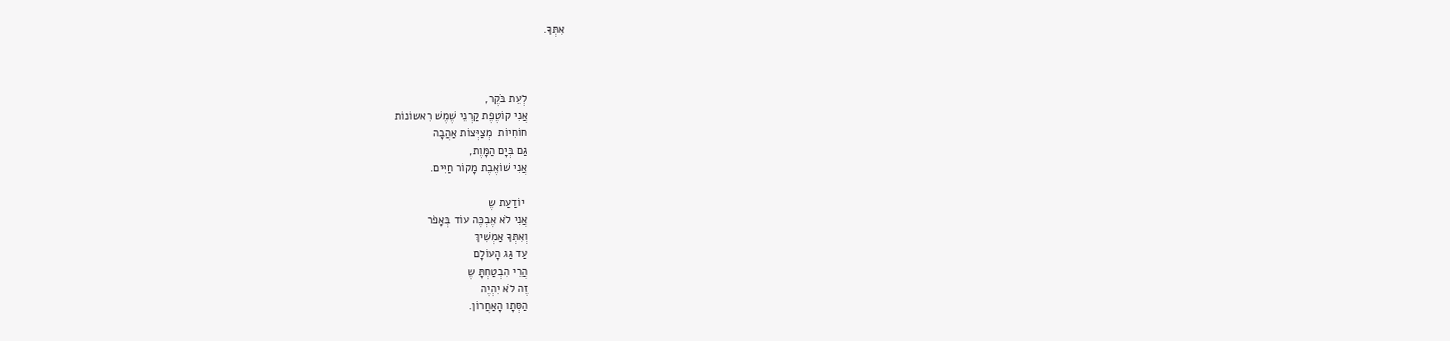אִתְּךָ.



            לְעֵת בֹּקֶר,
            אֲנִי קוֹטֶפֶת קַרְנֵי שֶׁמֶשׁ רִאשוֹנוֹת
            חוֹחִיוֹת  מְצַיְּצוֹת אַהֲבָה
            גַּם בְּיָם הַמָּוֶת,
            אֲנִי שׁוֹאֶבֶת מָקוֹר חַיִּים.

             יוֹדַעַת שֶ
            אֲנִי לֹא אֶבְכֶּה עוֹד בְּאָפֹר
            וְאִתְּךָ אַמְשִׁיךְ
            עַד גַּג הָעוֹלָם
            הֲרֵי הִבְטַחְתָּ שֶ
            זֶה לֹא יִהְיֶה
            הַסְּתָו הָאַחֲרוֹן.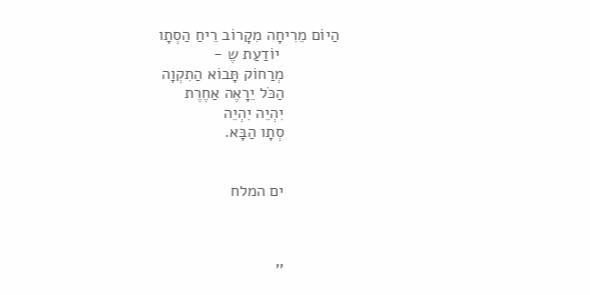הַיוֹם מֵרִיחָה מִקָרוֹב רֵיחַ הַסְתָו
             יוֹדַעַת שֶ -
            מְרַחוֹק תָּבוֹא הַתִקְוָה
            הַכֹּל יֵרָאֶה אַחֶרֶת
            יִהְיֵה יִהְיֵה
            סְתָו הַבָּא.


            ים המלח



            ''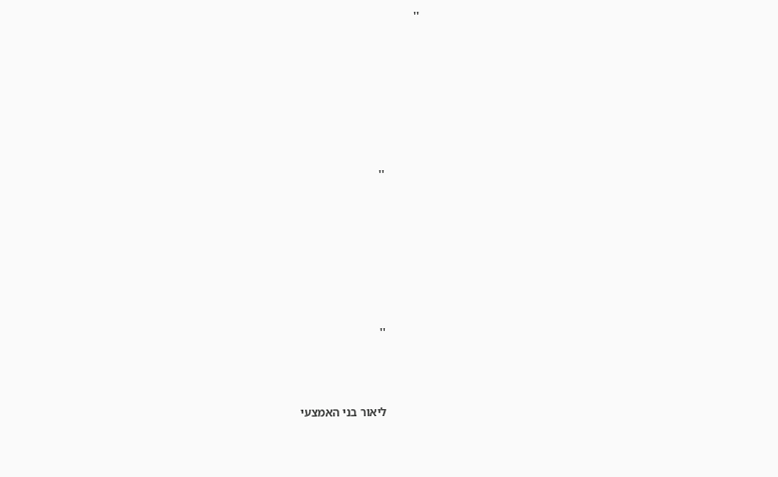''







            ''







            ''



            ליאור בני האמצעי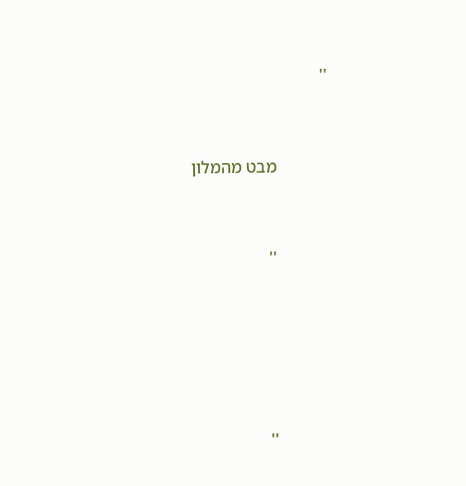''



            מבט מהמלון



            ''







            ''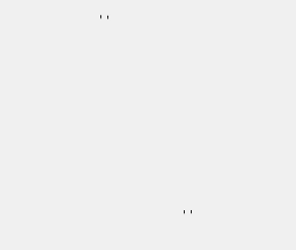''







            ''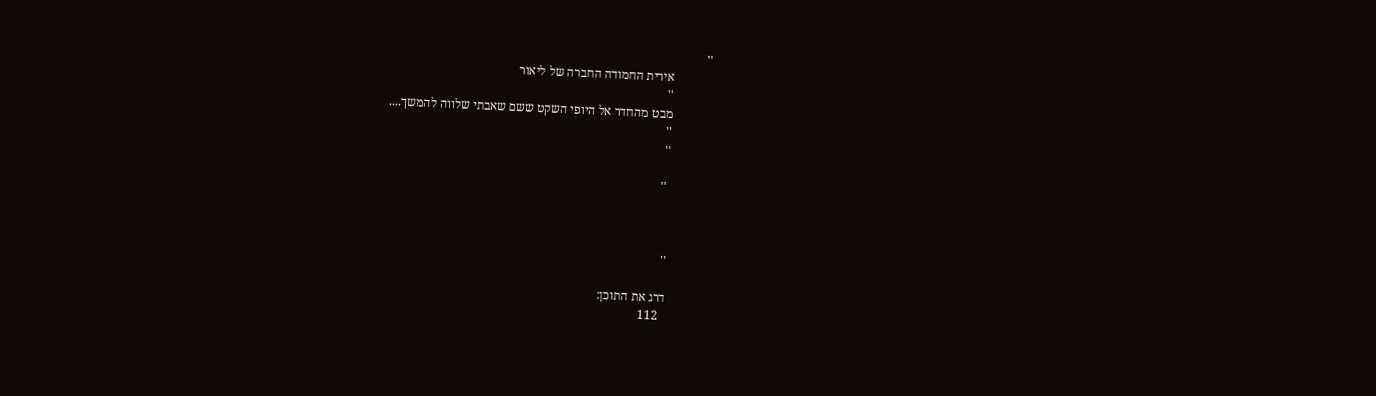''
            אירית החמודה החברה של ליאור
            ''
            מבט מהחדר אל היופי השקט ששם שאבתי שלווה להמשך....
            ''
            ''

             ''



            ''

            דרג את התוכן:
              112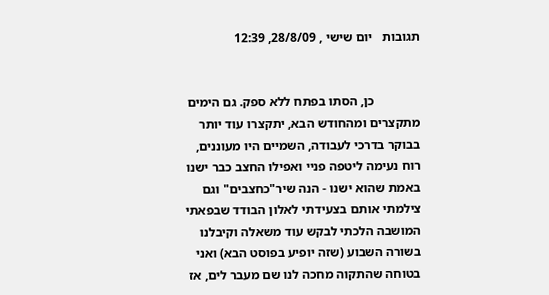תגובות   יום שישי , 28/8/09, 12:39


              כן, הסתו בפתח ללא ספק. גם הימים מתקצרים ומהחודש הבא, יתקצרו עוד יותר בבוקר בדרכי לעבודה, השמיים היו מעוננים, רוח נעימה ליטפה פניי ואפילו החצב כבר ישנו באמת שהוא ישנו - הנה שיר"כחצבים" וגם צילמתי אותם בצעידתי לאלון הבודד שבפאתי המושבה הלכתי לבקש עוד משאלה וקיבלנו בשורה השבוע (שזה יופיע בפוסט הבא) ואני בטוחה שהתקוה מחכה לנו שם מעבר לים, אז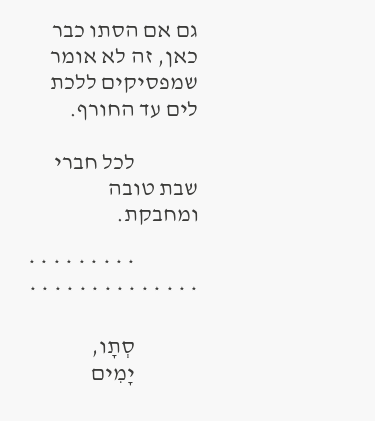גם אם הסתו כבר כאן, זה לא אומר שמפסיקים ללכת לים עד החורף.

              לכל חברי שבת טובה ומחבקת.

              * * * * * * * * * * * * * * * * * * * * * * *

              סְתָו,
              יָמִים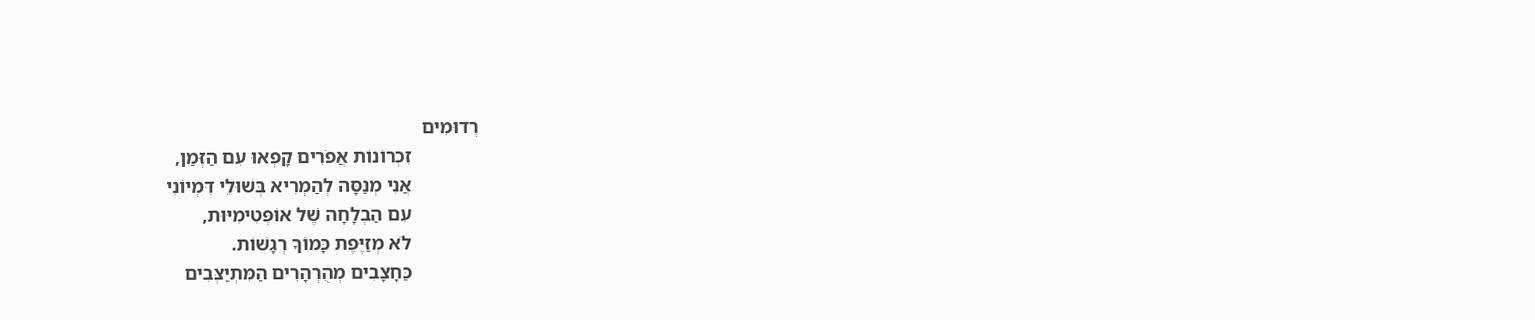רְדוּמִים
              זִכְרוֹנוֹת אֲפֹרִים קָפְאוּ עִם הַזְּמַן,
              אֲנִי מְנַסָּה לְהַמְרִיא בְּשׁוּלֵי דִּמְיוֹנִי
              עִם הַבְלָחָה שֶׁל אוֹפְּטִימִיּוּת,
              לֹא מְזַיֶּפֶת כָּמוֹךָ רְגָשׁוֹת.
              כַּחָצָבִים מְהֻרְהָרִים הַמִּתְיַצְּבִים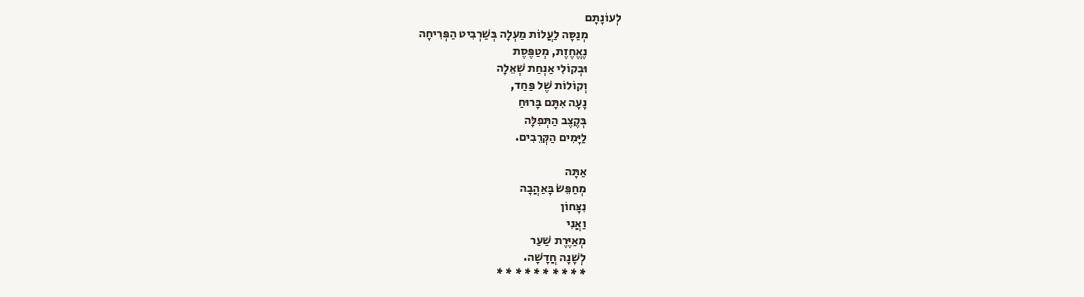לְעוֹנָתָם
              מְנַסָּה לַעֲלוֹת מַעְלָה בְּשַׁרְבִיט הַפְּרִיחָה
              נֶאֱחֶזֶת, מְטַפֶּסֶת
              וּבְקוֹלִי אַנְחַת שְׁאֵלָה
              וְקוֹלוֹת שֶׁל פַּחַד,
              נָעָה אִתָּם בָּרוּחַ
              בְּקֶצֶב הַתְּפִלָּה
              לַיָּמִים הַקְּרֵבִים.

              אַתָּה
              מְחַפֵּשׂ בָּאַהֲבָה
              נִצָּחוֹן
              וַאֲנִי
              מְאַיֶּרֶת שַׁעַר
              לְשָׁנָה חֲדָשָׁה.
              * * * * * * * * * *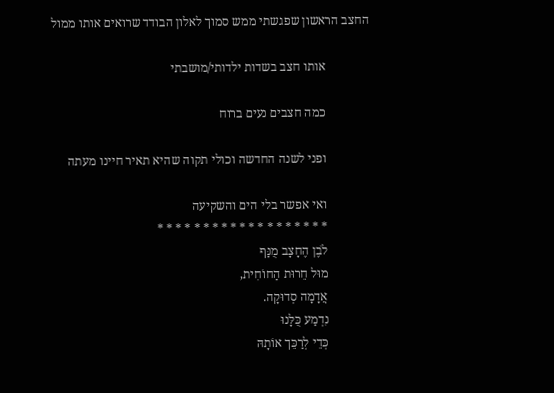החצב הראשון שפגשתי ממש סמוך לאלון הבודד שרואים אותו ממול

              אותו חצב בשדות ילדותי/מושבתי

              כמה חצבים נעים ברוח

              ופני לשנה החדשה וכולי תקוה שהיא תאיר חיינו מעתה

              ואי אפשר בלי הים והשקיעה
              * * * * * * * * * * * * * * * * * * *
              לֹבֶן הֶחָצָב מֻנַּף
              מוּל חֵרוּת הַחוֹחִית,
              אֲדָמָה סְדוּקָה.
              נִדְמַע כֻּלָּנוּ
              כְּדֵי לְרַכֵּך אוֹתָהּ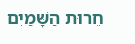חֵרוּת הַשָּׁמַיִם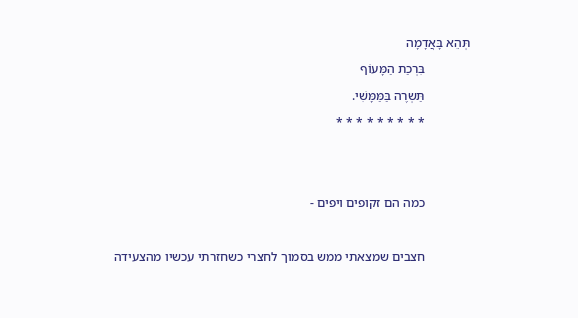תְּהֵא בָּאֲדָמָה
              בִּרְכַת הַמָּעוֹף
              תַּשְרֶה בַּמַּמָּשִׁי.
              * * * * * * * * *


              כמה הם זקופים ויפים -

              חצבים שמצאתי ממש בסמוך לחצרי כשחזרתי עכשיו מהצעידה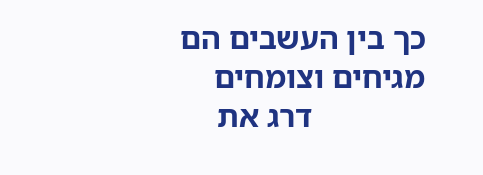כך בין העשבים הם מגיחים וצומחים
              דרג את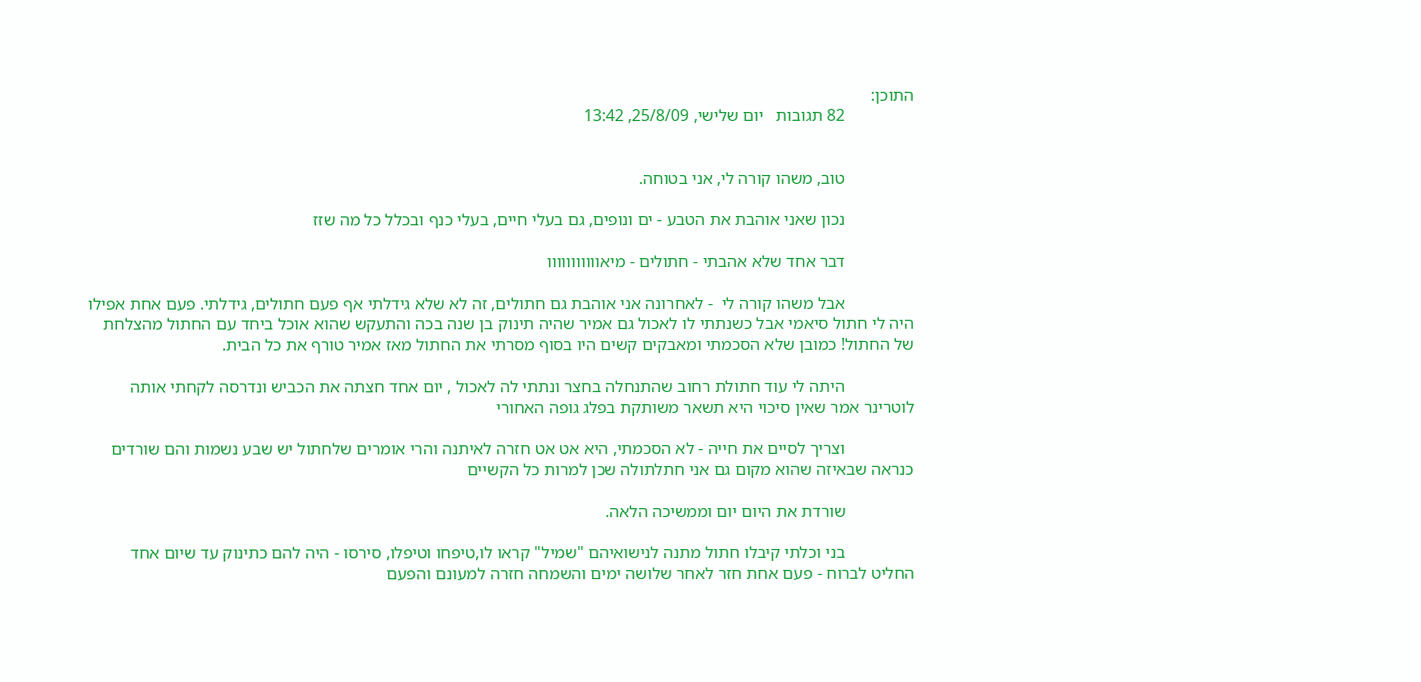התוכן:
                82 תגובות   יום שלישי, 25/8/09, 13:42


                טוב, משהו קורה לי, אני בטוחה.

                נכון שאני אוהבת את הטבע - ים ונופים, גם בעלי חיים, בעלי כנף ובכלל כל מה שזז

                דבר אחד שלא אהבתי - חתולים - מיאווווווווווו

                אבל משהו קורה לי  - לאחרונה אני אוהבת גם חתולים, זה לא שלא גידלתי אף פעם חתולים, גידלתי. פעם אחת אפילו היה לי חתול סיאמי אבל כשנתתי לו לאכול גם אמיר שהיה תינוק בן שנה בכה והתעקש שהוא אוכל ביחד עם החתול מהצלחת של החתול! כמובן שלא הסכמתי ומאבקים קשים היו בסוף מסרתי את החתול מאז אמיר טורף את כל הבית.

                היתה לי עוד חתולת רחוב שהתנחלה בחצר ונתתי לה לאכול , יום אחד חצתה את הכביש ונדרסה לקחתי אותה לוטרינר אמר שאין סיכוי היא תשאר משותקת בפלג גופה האחורי

                וצריך לסיים את חייה - לא הסכמתי, היא אט אט חזרה לאיתנה והרי אומרים שלחתול יש שבע נשמות והם שורדים כנראה שבאיזה שהוא מקום גם אני חתלתולה שכן למרות כל הקשיים

                שורדת את היום יום וממשיכה הלאה.

                בני וכלתי קיבלו חתול מתנה לנישואיהם "שמיל" קראו לו,טיפחו וטיפלו, סירסו - היה להם כתינוק עד שיום אחד החליט לברוח - פעם אחת חזר לאחר שלושה ימים והשמחה חזרה למעונם והפעם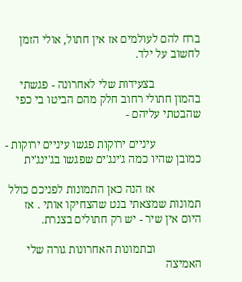ברח להם לעולמים אז אין חתול, אולי הזמן לחשוב על ילד.

                בצעידות שלי לאחרונה - פגשתי בהמון חתולי רחוב חלק מהם הביטו בי כפי שהבטתי עליהם -

                עיניים ירוקות פגשו עיניים ירוקות - כמובן שהיו כמה ג'ינג'ים שפגשו בג'ינג'ית

                אז הנה כאן התמונות לפניכם כולל תמונות שמצאתי בנט שהצחיקו אותי . אז היום אין שיר - יש רק חתולים בצנרת.

                ובתמונות האחרונות גורה שלי האמיצה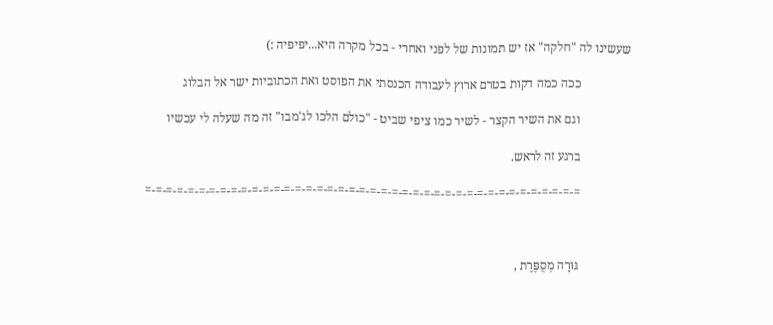שעשינו לה "חלקה" אז יש תמונות של לפני ואחרי - בכל מקרה היא...יפיפיה :)

                ככה כמה דקות בטרם ארוץ לעבודה הכנסתי את הפוסט ואת הכתוביות ישר אל הבלוג

                וגם את השיר הקצר - לשיר כמו ציפי שביט - "כולם הלכו לג'מבו" זה מה שעלה לי עכשיו

                ברגע זה לראש.

                =-=-=-=-=-=-=-=-=-=-=-=-=-=-=-=-=-=-=-=-=-=-=-=-=-=-=-=-=-=-=-=-=-=-=-=-=-=-=-=-=



                גּוּרָה מְסֻפֶּרֶת ,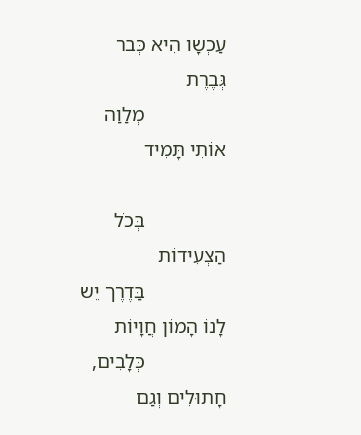עַכְשָו הִיא כְּבר גְּבֶרֶת
                מְלַוַה אוֹתִי תָּמִיד

                בְּכֹל הַצְעִידוֹת
                בַּדֶרֶך יֵש לָנוֹ הָמוֹן חֲוָיוֹת
                כְּלָבִים, חָתוּלִים וְגַם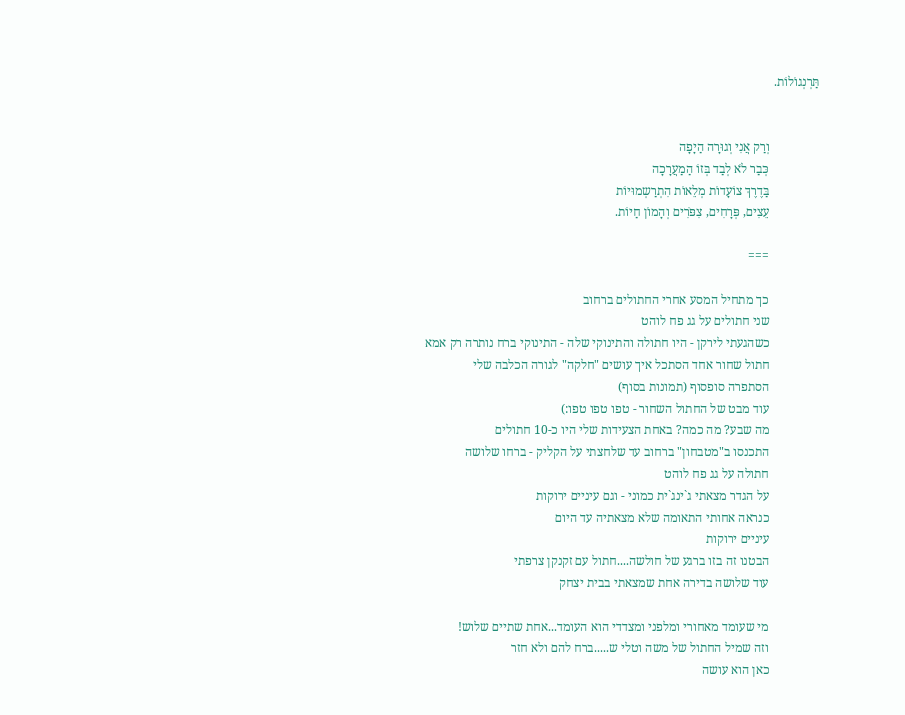תַּרְנְגוֹלוֹת.


                וְרַק אֲנִי וְגוּרָה הַיָפָה
                כְּבַר לֹא לְבַד בְּזוֹ הַמַעֲרָכָה
                בַּדֶרֶךְ צוֹעָדוֹת מְלֵאוֹת הִתְרַשְמוּיוֹת
                עֵצִים, פְּרָחִים, צִפֹּרִים וְהָמוֹן חַיוֹת.

                ===

                כך מתחיל המסע אחרי החתולים ברחוב
                שני חתולים על גג פח לוהט
                כשהגעתי לירקן - היו חתולה והתינוקי שלה - התינוקי ברח נותרה רק אמא
                חתול שחור אחד הסתכל איך עושים "חלקה" לגורה הכלבה שלי
                הסתפרה סופסוף (תמונות בסוף)
                עוד מבט של החתול השחור - טפו טפו טפו:)
                מה שבע? מה כמה? באחת הצעידות שלי היו כ-10 חתולים
                התכנסו ב"מטבחון" ברחוב עד שלחצתי על הקליק - ברחו שלושה
                חתולה על גג פח לוהט
                על הגדר מצאתי ג`ינג`ית כמוני - וגם עיניים ירוקות
                כנראה אחותי התאומה שלא מצאתיה עד היום
                עיניים ירוקות
                הבטנו זה בזו ברגע של חולשה....חתול עם זקנקן צרפתי
                עוד שלושה בדירה אחת שמצאתי בבית יצחק

                מי שעומד מאחורי ומלפני ומצדדי הוא העומד...אחת שתיים שלוש!
                וזה שמיל החתול של משה וטלי ש.....ברח להם ולא חזר
                כאן הוא עושה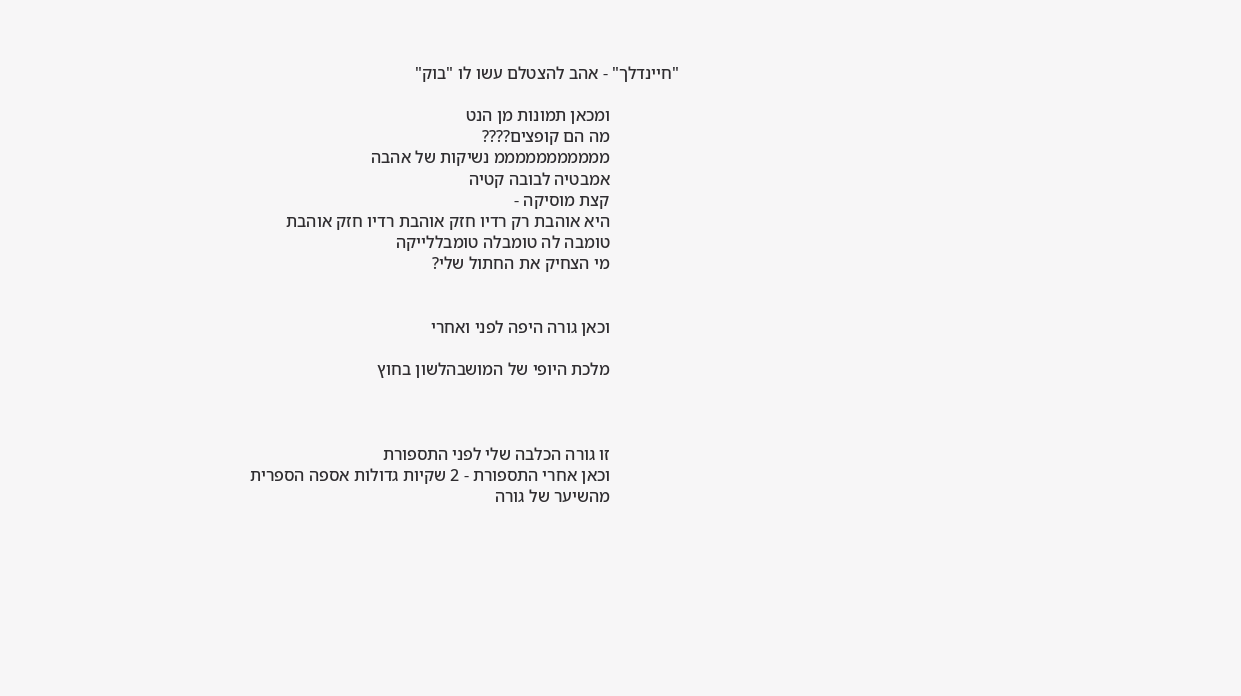"חיינדלך" - אהב להצטלם עשו לו "בוק"

                ומכאן תמונות מן הנט
                מה הם קופצים????
                מממממממממממ נשיקות של אהבה
                אמבטיה לבובה קטיה
                קצת מוסיקה -
                היא אוהבת רק רדיו חזק אוהבת רדיו חזק אוהבת
                טומבה לה טומבלה טומבללייקה
                מי הצחיק את החתול שלי?


                וכאן גורה היפה לפני ואחרי

                מלכת היופי של המושבהלשון בחוץ



                זו גורה הכלבה שלי לפני התספורת
                וכאן אחרי התספורת - 2 שקיות גדולות אספה הספרית
                מהשיער של גורה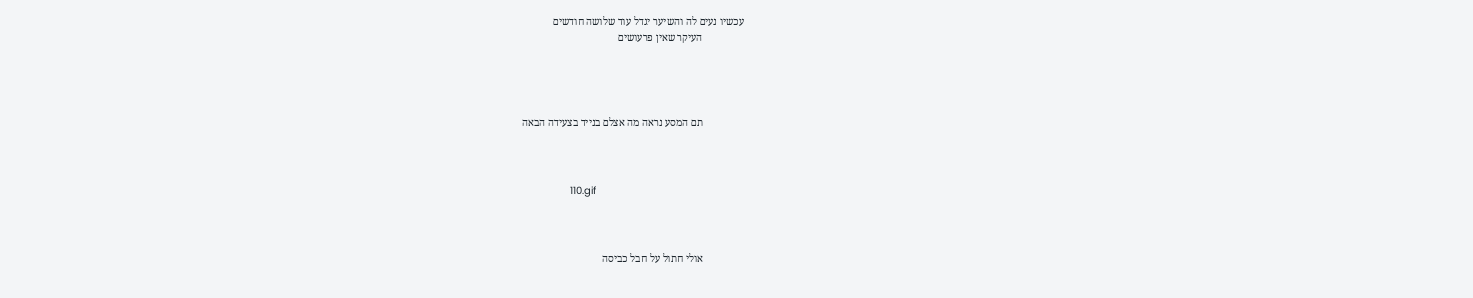עכשיו נעים לה והשיער יגדל עוד שלושה חודשים
                העיקר שאין פרעושים




                תם המסע נראה מה אצלם בנייד בצעידה הבאה



                110.gif



                אולי חתול על חבל כביסה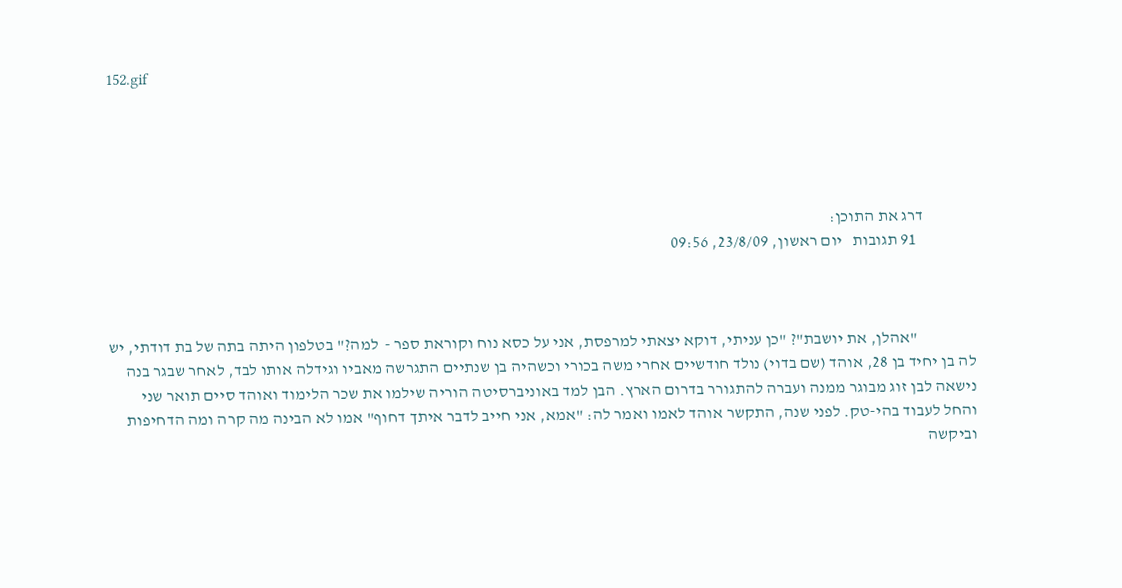152.gif





                דרג את התוכן:
                  91 תגובות   יום ראשון, 23/8/09, 09:56



                  "אהלן, את יושבת"? "כן עניתי, דוקא יצאתי למרפסת, אני על כסא נוח וקוראת ספר -  למה?" בטלפון היתה בתה של בת דודתי, יש לה בן יחיד בן 28, אוהד (שם בדוי) נולד חודשיים אחרי משה בכורי וכשהיה בן שנתיים התגרשה מאביו וגידלה אותו לבד, לאחר שבגר בנה נישאה לבן זוג מבוגר ממנה ועברה להתגורר בדרום הארץ. הבן למד באוניברסיטה הוריה שילמו את שכר הלימוד ואוהד סיים תואר שני והחל לעבוד בהי-טק. לפני שנה, התקשר אוהד לאמו ואמר לה: "אמא, אני חייב לדבר איתך דחוף" אמו לא הבינה מה קרה ומה הדחיפות וביקשה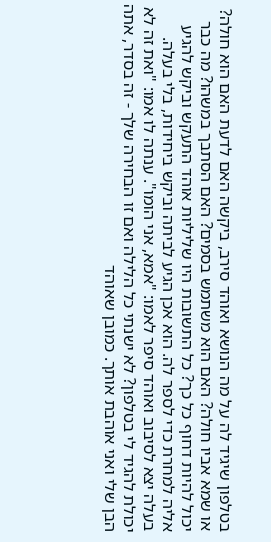בטלפון שיגיד לה על מה הנושא ואוהד סירב, ביקשה האם לדעת האם הוא חולה? או שמא אביו חולה? האם הוא משתמש בסמים? האם הסתבך במשהו? מה כבר יכול להיות דחוף כל כך? כל התשובות היו שליליות אוהד התעקש וביקש להגיע אליה למחרת כדי לספר לה. הוא אכן הגיע לביתה וביקש ביחידות, בלי בעלה. בעלה יצא לסיבוב ואוהד סיפר לאמו: "אמא, אני הומו". ענתה לו אמו: "ואת זה לא יכולת להגיד לי בטלפון? לא ישנתי כל הלילה ואם זו הבחירה שלך - זה בסדר, אתה הבן שלי ואני אוהבת אותך. כמובן שאוהד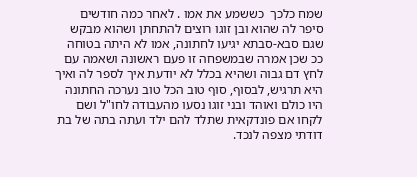שמח כלכך  כששמע את אמו . לאחר כמה חודשים סיפר לה שהוא ובן זוגו רוצים להתחתן ושהוא מבקש שגם סבא-סבתא יגיעו לחתונה, אמו לא היתה בטוחה ככ שכן אמרה שבמשפחה זו פעם ראשונה ושאמה עם לחץ דם גבוה ושהיא בכלל לא יודעת איך לספר לה ואיך היא תרגיש, לבסוף, סוף טוב הכל טוב נערכה החתונה היו כולם ואוהד ובני זוגו נסעו מהעבודה לחו"ל ושם לקחו אם פונדקאית שתלד להם ילד ועתה בתה של בת דודתי מצפה לנכד.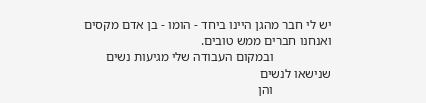יש לי חבר מהגן היינו ביחד - הומו - בן אדם מקסים ואנחנו חברים ממש טובים.
                  ובמקום העבודה שלי מגיעות נשים שנישאו לנשים
                  והן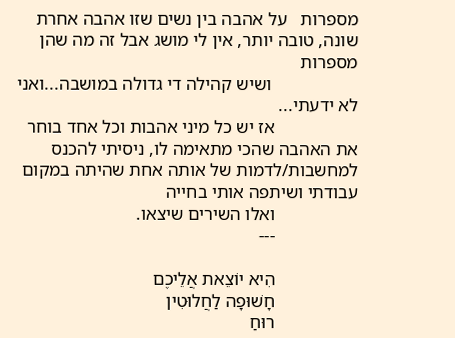מספרות   על אהבה בין נשים שזו אהבה אחרת שונה, טובה יותר, אין לי מושג אבל זה מה שהן מספרות
                   ושיש קהילה די גדולה במושבה...ואני לא ידעתי...
                  אז יש כל מיני אהבות וכל אחד בוחר את האהבה שהכי מתאימה לו, ניסיתי להכנס למחשבות/לדמות של אותה אחת שהיתה במקום עבודתי ושיתפה אותי בחייה
                  ואלו השירים שיצאו.
                  ---

                  הִיא יוֹצֵאת אֲלֵיכֶם
                  חָשׁוּפָה לַחֲלוּטִין
                  רוּחַ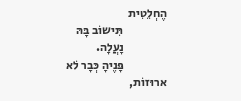הֶחְלֵטִית
                  תִּישוֹב בָּהּ
                  נָעֲלָה.
                  פָּנֶיהָ כְּבָר לׁא  ארוּזוֹת,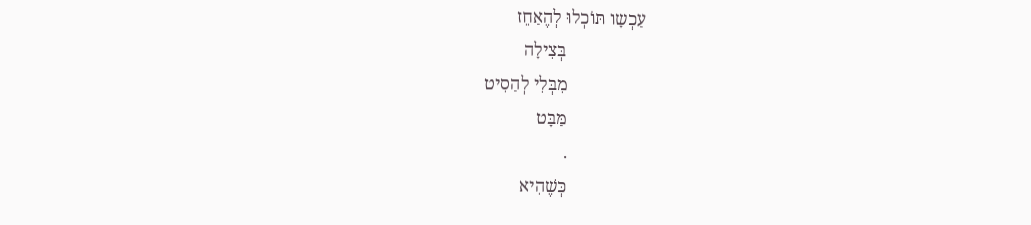עַכְשָו תּוֹכְלוּ לְהֶאַחֵז
                  בְּצִילָה
                  מִבְּלִי לְהַסִיט
                  מַּבָּט
                  .
                  כְּשֶׁהִיא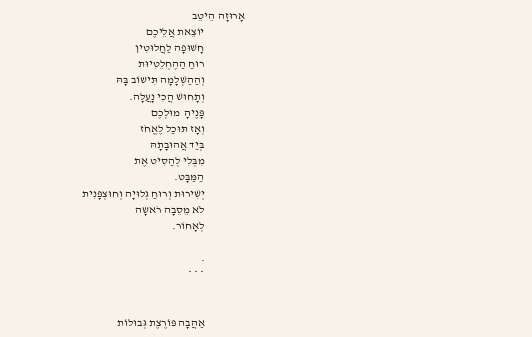אָרוּזָה הֵיטֵב
                  יוֹצֵאת אֲלֵיכֶם
                  חָשׁוּפָה לַחֲלוּטִין
                  רוּחַ הַהֶחְלֵטִיוּת
                  וְהַהַשְׁלָמָה תִּישוֹב בָּהּ
                  וְתָחוּשׁ הֲכִי נָעֲלָה.
                  פָּנֶיהָ  מוּלְכֶם
                  וְאָז תּוּכַל לֶאֱחֹז
                  בְּיַד אֲהוּבָתָהּ
                  מִבְּלִי לְהַסִיט אֶת
                  הַמַּבָּט.
                  יְשִׁירוּת וְרוּחַ גְלוּיָה וְחוּצְפָּנִית
                  לֹא מֵסֵבָה רֹאשָה
                  לְאָחוֹר.

                  .
                  * * *


                  אַהֲבָה פּוֹרֶצֶת גְּבוּלוֹת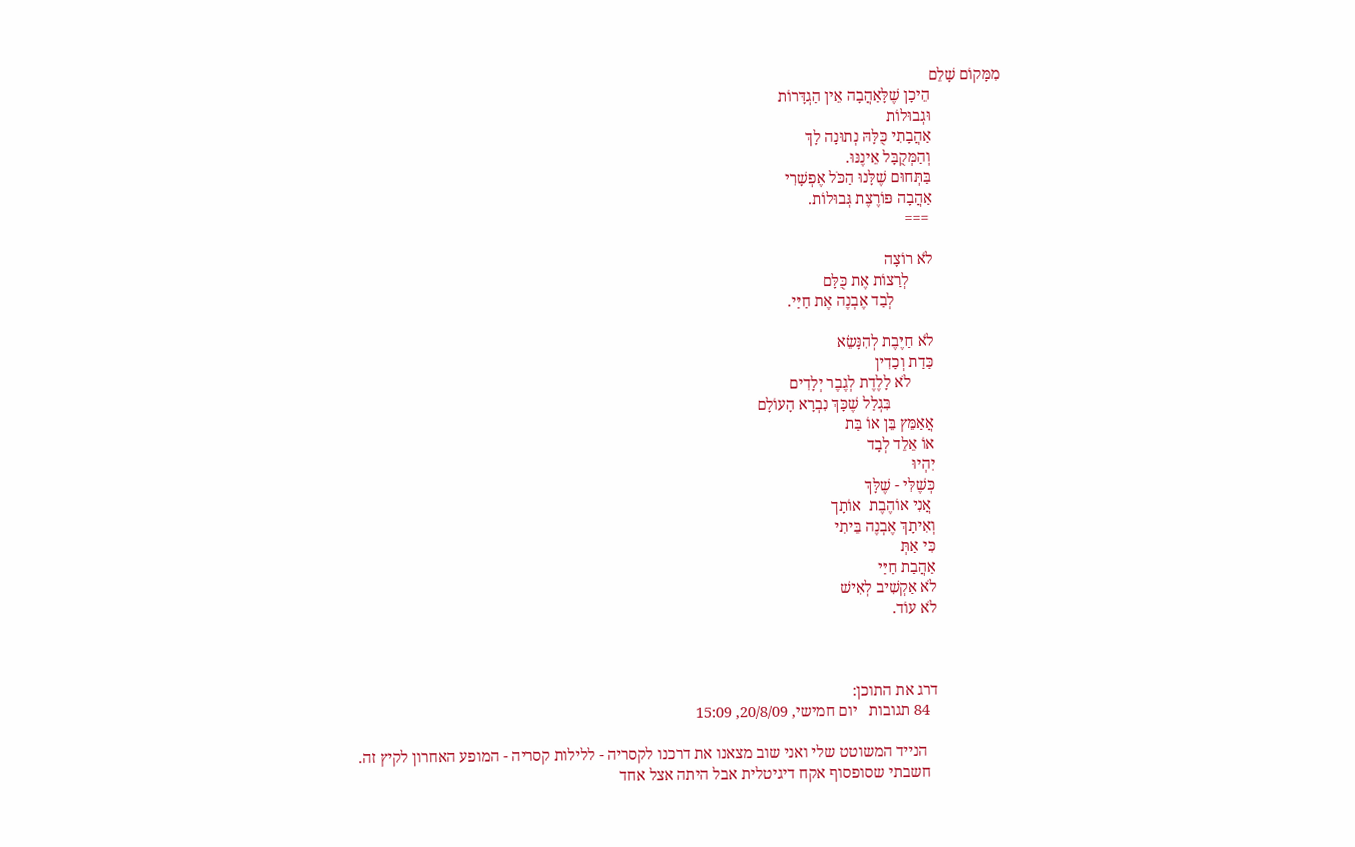מִמָּקוֹם שָׁלֵם
                  הֵיכָן שֶׁלָּאַהֲבָה אֵין הַגְדָּרוֹת
                  וּגְבוּלוֹת
                  אַהֲבָתִי כֻּלָּהּ נְתוּנָה לָךְ
                  וְהַמְּקֻבָּל אֵינֶנּוּ.
                  בַּתְּחוּם שֶׁלָּנוּ הַכֹּל אֶפְשָׁרִי
                  אַהֲבָה פּוֹרֶצֶת גְּבוּלוֹת.
                   ===

                  לֹא רוֹצָה
                        לְרַצוֹת אֶת כֻּלָּם
                            לְבַד אֶבְנֶה אֶת חַיַּי.

                  לֹא חַיֶּבֶת לְהִנָּשֵׂא
                  כַּדַת וְכַדִין
                        לֹא לָלֶדֶת לְגֶבֶר יְלָדִים
                             בִּגְלַל שֶׁכָּךְ נִבְרָא הָעוֹלָם
                  אֲאַמֵּץ בֵּן אוֹ בַּת
                  אוֹ אֵלֵד לְבָד
                  יִהְיוּ
                  כְּשֶׁלִּי - שֶׁלָּךְ
                   אֲנִי אוֹהֶבֶת  אוֹתָך
                  וְאִיתָךְ אֶבְנֶה בֵּיתִי
                  כִּי אַתְּ
                  אַהֲבַת חַיַּי
                  לֹא אַקְשִׁיב לְאִישׁ
                  לֹא עוֹד.



                  דרג את התוכן:
                    84 תגובות   יום חמישי, 20/8/09, 15:09

                     הנייד המשוטט שלי ואני שוב מצאנו את דרכנו לקסריה - ללילות קסריה - המופע האחרון לקיץ זה.
                    חשבתי שסופסוף אקח דיגיטלית אבל היתה אצל אחד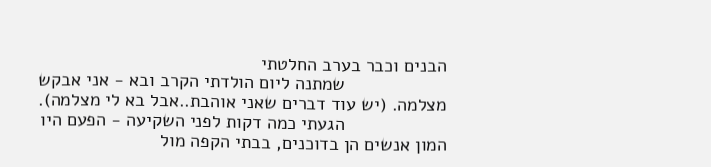הבנים וכבר בערב החלטתי
                    שמתנה ליום הולדתי הקרב ובא - אני אבקש מצלמה. (יש עוד דברים שאני אוהבת..אבל בא לי מצלמה).
                    הגעתי כמה דקות לפני השקיעה - הפעם היו המון אנשים הן בדוכנים, בבתי הקפה מול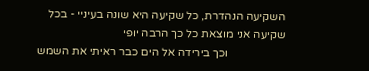השקיעה הנהדרת, כל שקיעה היא שונה בעיניי - בכל שקיעה אני מוצאת כל כך הרבה יופי
                    וכך בירידה אל הים כבר ראיתי את השמש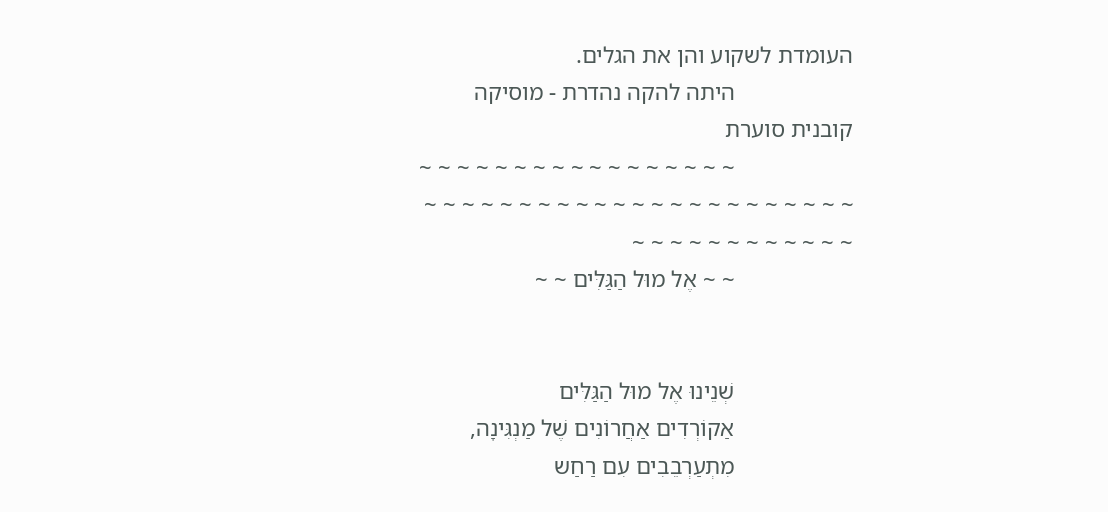העומדת לשקוע והן את הגלים.
                    היתה להקה נהדרת - מוסיקה קובנית סוערת
                    ~ ~ ~ ~ ~ ~ ~ ~ ~ ~ ~ ~ ~ ~ ~ ~ ~ ~ ~ ~ ~ ~ ~ ~ ~ ~ ~ ~ ~ ~ ~ ~ ~ ~ ~ ~ ~ ~ ~ ~ ~ ~ ~ ~ ~ ~ ~ ~ ~ ~ ~ ~
                    ~ ~ אֶל מוּל הַגַּלִּים ~ ~


                    שְׁנֵינוּ אֶל מוּל הַגַּלִּים
                    אַקוֹרְדִים אַחֲרוֹנִים שֶׁל מַנְגִּינָה,
                    מִתְעַרְבֵבִים עִם רַחַש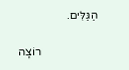הַגַּלִּים.

                    רוֹצָה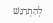לְהִתְרַגֵּשׁ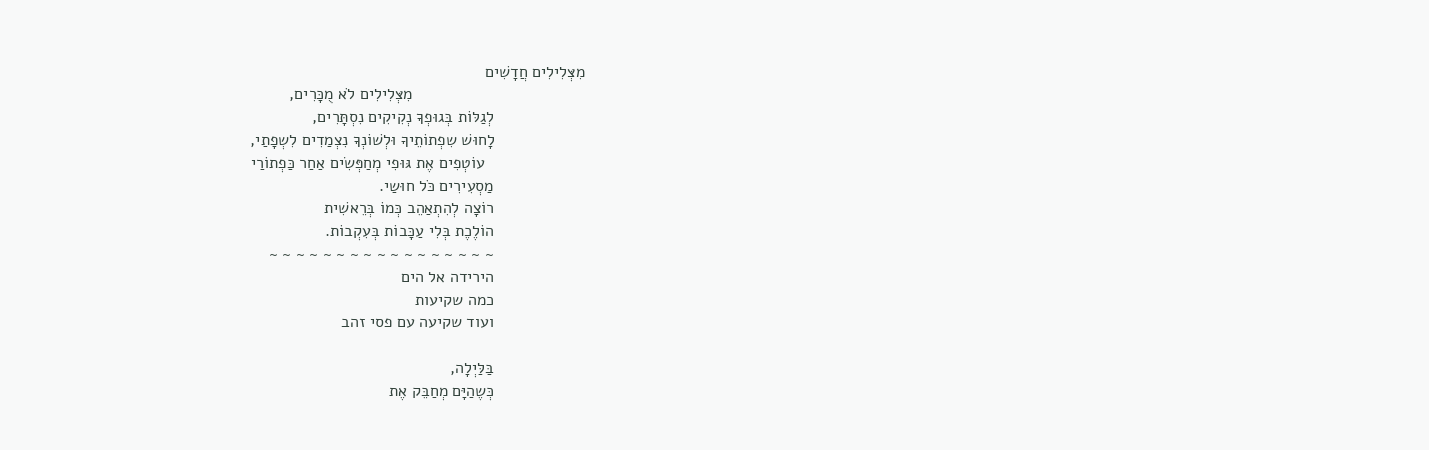מִצְּלִילִים חֲדָשִׁים
                                      מִצְּלִילִים לֹא מֻכָּרִים,
                    לְגַלּוֹת בְּגוּפְךָ נְקִיקִים נִסְתָּרִים,
                    לָחוּשׁ שִפְתוֹתֵיךָ וּלְשׁוֹנְךָ נִצְמַדִים לִשְפָתַי,
                      עוֹטְפִים אֶת גּוּפִי מְחַפְּשִׂים אַחַר כַּפְתוֹרַי
                    מַסְעִירִים כֹּל חוּשַי.
                    רוֹצָה לְהִתְאַהֵב כְּמוֹ בְּרֵאשִׁית
                    הוֹלֶכֶת בְּלִי עַכָּבוֹת בְּעִקְבוֹת.
                    ~ ~ ~ ~ ~ ~ ~ ~ ~ ~ ~ ~ ~ ~ ~ ~ ~
                    הירידה אל הים
                    כמה שקיעות
                    ועוד שקיעה עם פסי זהב

                    בַּלַּיְלָה,
                    כְּשֶהַיָּם מְחַבֵּק אֶת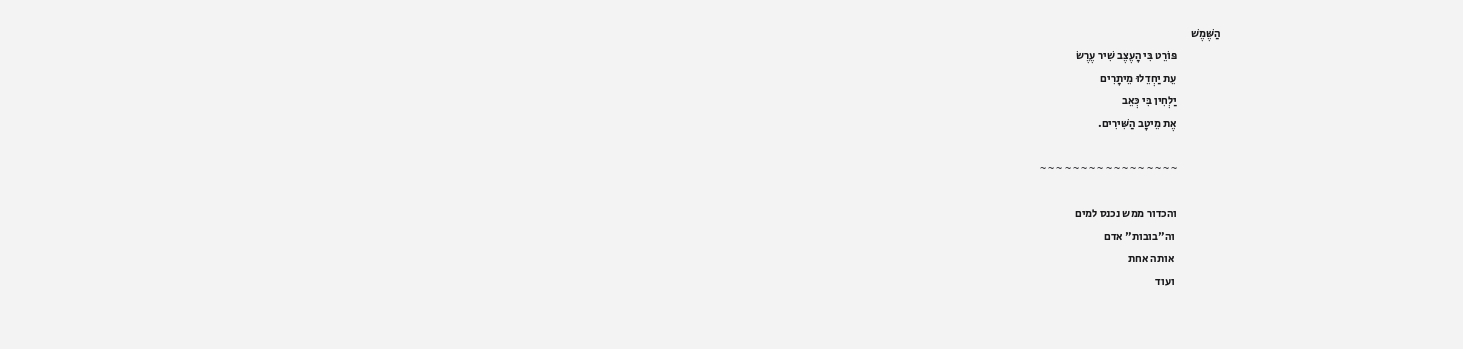הַשֶּׁמֶשׁ
                    פּוֹרֵט בִּי הָעֶצֶב שִׁיר עֶרֶשׂ
                    עֵת יַחְדֵלוּ מֵיתָרִים
                    יַלְחִין בִּי כְּאֵב
                    אֶת מֵיטָב הַשִּׁירִים.

                    ~ ~ ~ ~ ~ ~ ~ ~ ~ ~ ~ ~ ~ ~ ~ ~ ~

                    והכדור ממש נכנס למים
                     וה"בובות" אדם
                     אותה אחת
                     ועוד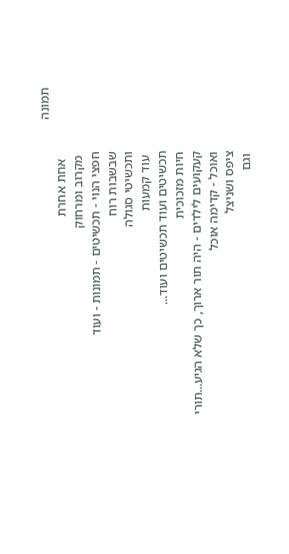תמונה
                      אחת אחרת
                     מקרוב ומרחוק
                    חפצי הנוי - תכשיטים - תמונות - ועוד
                    שבשבות רוח
                    ותכשיטי סגולה
                     עוד קמעות
                    תכשיטים ועוד תכשיטים ועוד...
                    חיות מזכוכית
                    קעקועים לילדים - היה תור ארוך, כך שלא הגיע...תורי
                    ואוכל - קדימה אוכל
                    ציפס ושניצל
                     וגם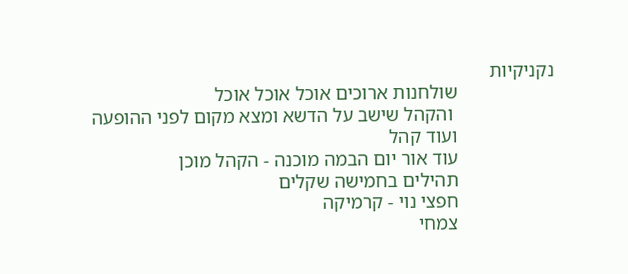נקניקיות
                    שולחנות ארוכים אוכל אוכל אוכל
                     והקהל שישב על הדשא ומצא מקום לפני ההופעה
                    ועוד קהל
                    עוד אור יום הבמה מוכנה - הקהל מוכן
                    תהילים בחמישה שקלים
                    חפצי נוי - קרמיקה
                    צמחי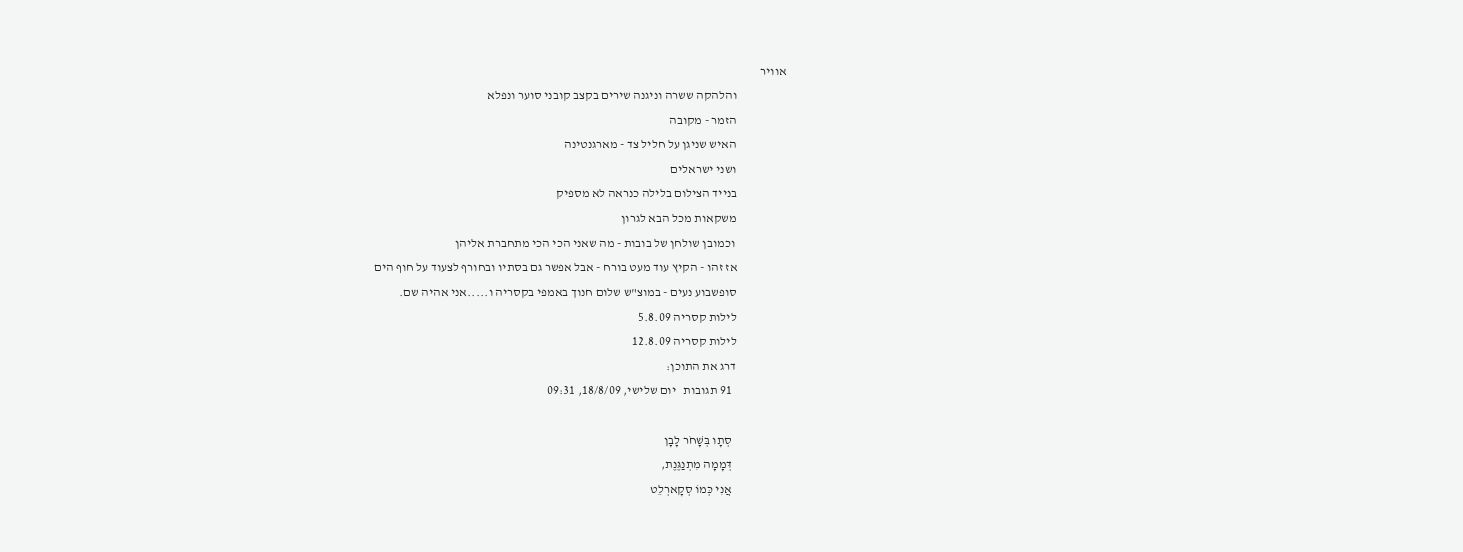אוויר
                    והלהקה ששרה וניגנה שירים בקצב קובני סוער ונפלא
                    הזמר - מקובה
                    האיש שניגן על חליל צד - מארגנטינה
                    ושני ישראלים
                    בנייד הצילום בלילה כנראה לא מספיק
                    משקאות מכל הבא לגרון
                     וכמובן שולחן של בובות - מה שאני הכי הכי מתחברת אליהן
                    אז זהו - הקיץ עוד מעט בורח - אבל אפשר גם בסתיו ובחורף לצעוד על חוף הים
                    סופשבוע נעים - במוצ"ש שלום חנוך באמפי בקסריה ו.....אני אהיה שם.
                    לילות קסריה 5.8.09
                    לילות קסריה 12.8.09
                    דרג את התוכן:
                      91 תגובות   יום שלישי, 18/8/09, 09:31

                      סְתָו בְּשָׁחֹר לָבָן
                      דְּמָמָה מִתְנַגֶּנֶת,
                      אֲנִי כְּמוֹ סְקָארְלֵט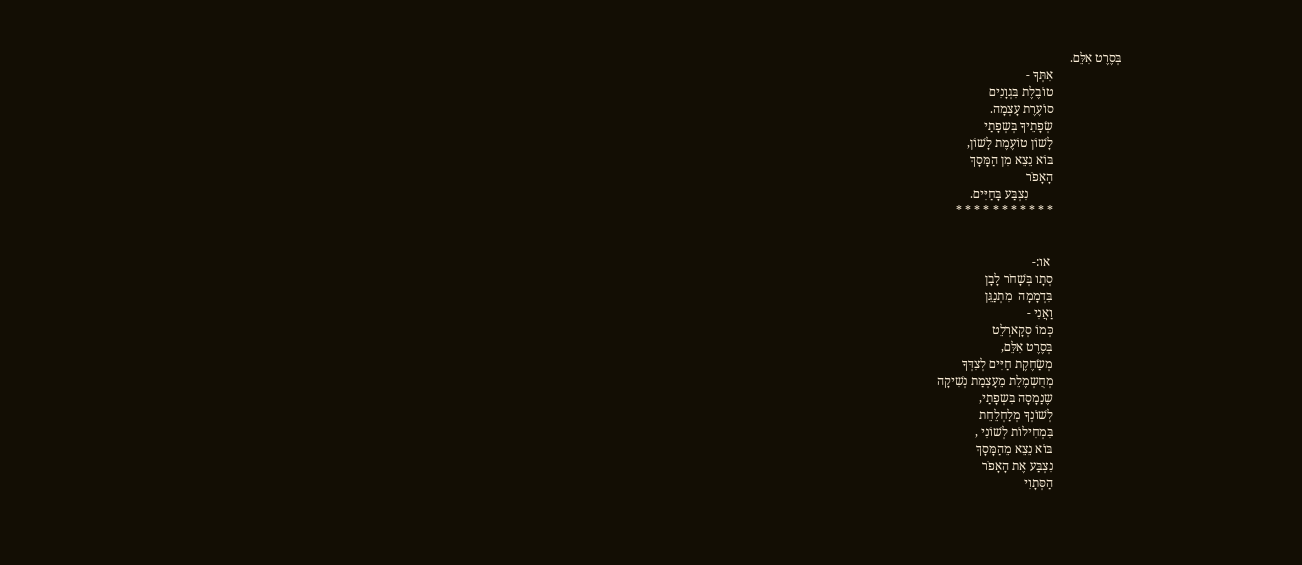בְּסֶרֶט אִלֵּם.
                      אִתְּךָ -
                      טוֹבֶלֶת בִּגְוָנִים
                      סוֹעֶרֶת עָצְמָה.
                      שְׂפָתֵיךָ בְּשְפָתַי
                      לָשׁוֹן טוֹעֶמֶת לָשׁוֹן,
                      בּוֹא נֵצֵא מִן הַמָּסָךְ
                      הָאָפֹר
                              נִצְבַּע בָּחַיִּים.
                      * * * * * * * * * * *


                       או:-
                      סְתָו בְּשָׁחֹר לָבָן
                      בִּדְמָמָה  מִתְנַגֵּן
                      וַאֲנִי -
                      כְּמוֹ סְקָארְלֵט
                      בְּסֶרֶט אִלֵּם,
                      מְשַׂחֶקֶת חַיִּים לְצִדְּךָ
                      מְחֻשְמֶלֵת מֵעָצְמַת נְשִׁיקָה
                      שֶנַמָסָה בִּשְפָתַי,
                      לְשׁוֹנְךָ מְלַחְלֵחֵת
                      בִּמְחִילוֹת לְשׁוֹנִי ,
                      בּוֹא נֵצֵא מֵהַמָּסָךְ
                      נִצְבַּע אֶת הָאָפֹר
                      הַסְּתָוִי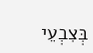בְּצִבְעֵי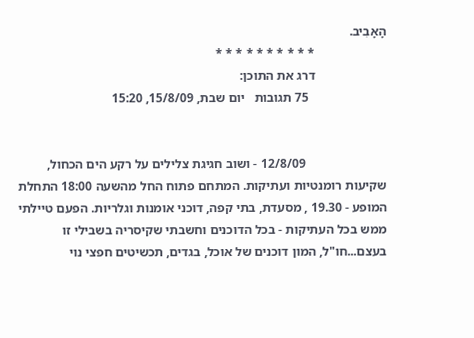הָאָבִיב.
                      * * * * * * * * * *
                      דרג את התוכן:
                        75 תגובות   יום שבת, 15/8/09, 15:20


                         12/8/09 - ושוב חגיגת צלילים על רקע הים הכחול, שקיעות רומנטיות ועתיקות. המתחם פתוח החל מהשעה 18:00 התחלת המופע - 19.30 , מסעדת, בתי קפה, דוכני אומנות וגלריות. הפעם טיילתי ממש בכל העתיקות - בכל הדוכנים וחשבתי שקיסריה בשבילי זו בעצם...חו"ל, המון דוכנים של אוכל, בגדים, תכשיטים חפצי נוי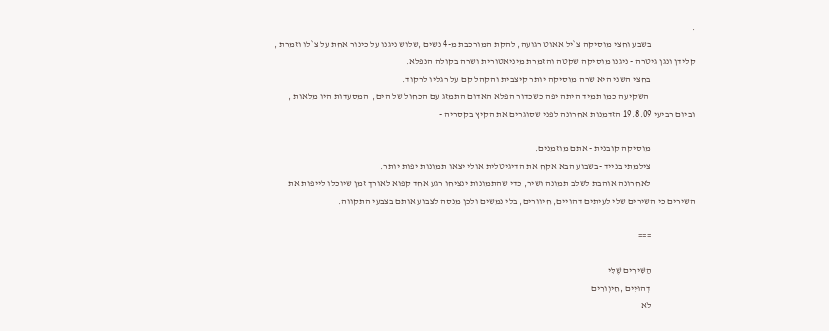.
                        בשבע וחצי מוסיקה צ`יל אאוט רגועה, להקת המורכבת מ-4 נשים ,שלוש ניגנו על כינור אחת על צ`לו וזמרת , קלידן ונגן גיטרה - ניגנו מוסיקה שקטה והזמרת מיניאטורית ושרה בקולה הנפלא.
                        בחצי השני היא שרה מוסיקה יותר קיצבית והקהל קם על רגליו לרקוד.
                         השקיעה כמו תמיד היתה יפה כשכדור הפלא האדום התמזג עם הכחול של הים,  המסעדות היו מלאות , וביום רביעי 19.8.09 הזדמנות אחרונה לפני שסוגרים את הקיץ בקסריה -

                        מוסיקה קובנית - אתם מוזמנים.
                        צילמתי בנייד -בשבוע הבא אקח את הדיגיטלית אולי יצאו תמונות יפות יותר.
                        לאחרונה אוהבת לשלב תמונה ושיר, כדי שהתמונות ינציחו רגע אחד קפוא לאורך זמן שיוכלו לייפות את השירים כי השירים שלי לעיתים דהויים, חיוורים, בלי נמשים ולכן מנסה לצבוע אותם בצבעי התקווה.

                        ===

                        הַשִּׁירִים שֶׁלִּי
                        דְהוּיִים ,חִיוְורִים
                        לֹא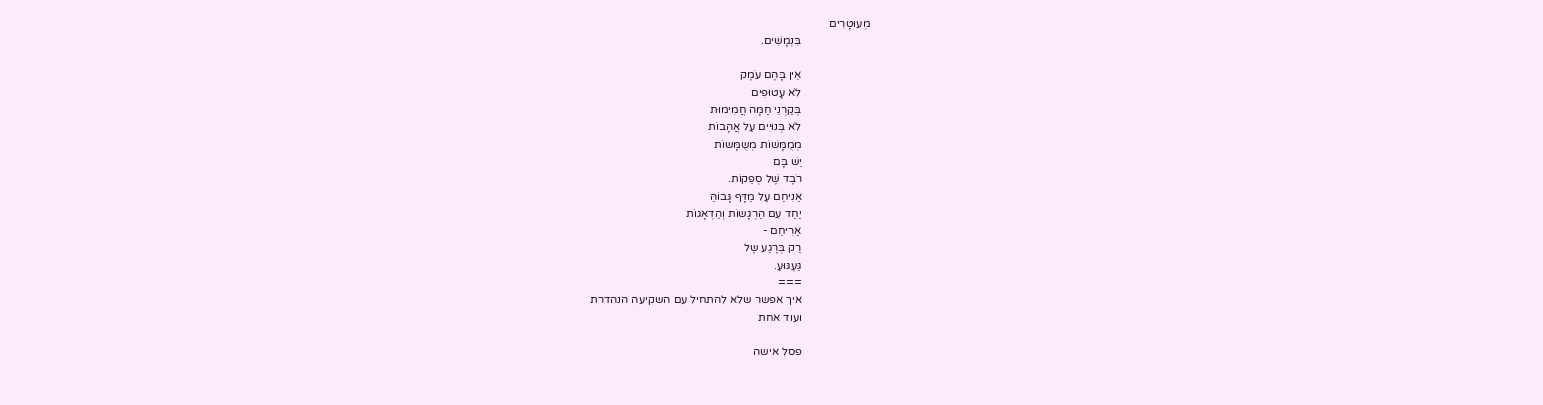מְעוּטָרִים
                        בִּנְמָשִׁים.

                        אֵין בָּהֶם עֹמֶק
                        לֹא עָטוּפִים
                        בְּקַרְנֵי חַמָּה חֲמִימוּת
                        לֹא בְּנוּיִים עַל אֲהָבוֹת
                        מְמֻמָּשׁוֹת מְשֻמָּשוֹת
                        יֵשׁ בָּם
                        רֹבֶד שֶׁל סְפֵקוֹת.
                        אַנִיחַם עַל מַדָּף גָּבוֹהַּ
                        יַחַד עִם הַרְגָשוֹת וְהַדְאָגוֹת
                        אַרִיחַם -
                        רַק בְּרֶגַע שֶל
                        גַּעְגּוּעַ.
                        ===
                        איך אפשר שלא להתחיל עם השקיעה הנהדרת
                        ועוד אחת

                        פסל אישה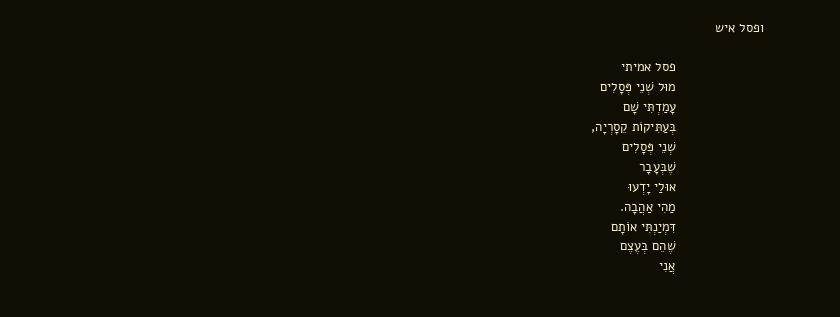ופסל איש

                        פסל אמיתי
                        מוּל שְׁנֵי פְּסָלִים
                        עָמַדְתִּי שָׁם
                        בְּעַתִּיקוֹת קֵסָרְיָה,
                        שְׁנֵי פְּסָלִים
                        שֶׁבְּעָבָר
                        אוּלַי יָדְעוּ
                        מַהִי אַהֲבָה.
                        דִּמְיַנְתִּי אוֹתָם
                        שֶׁהֵם בְּעֶצֶם
                        אֲנִי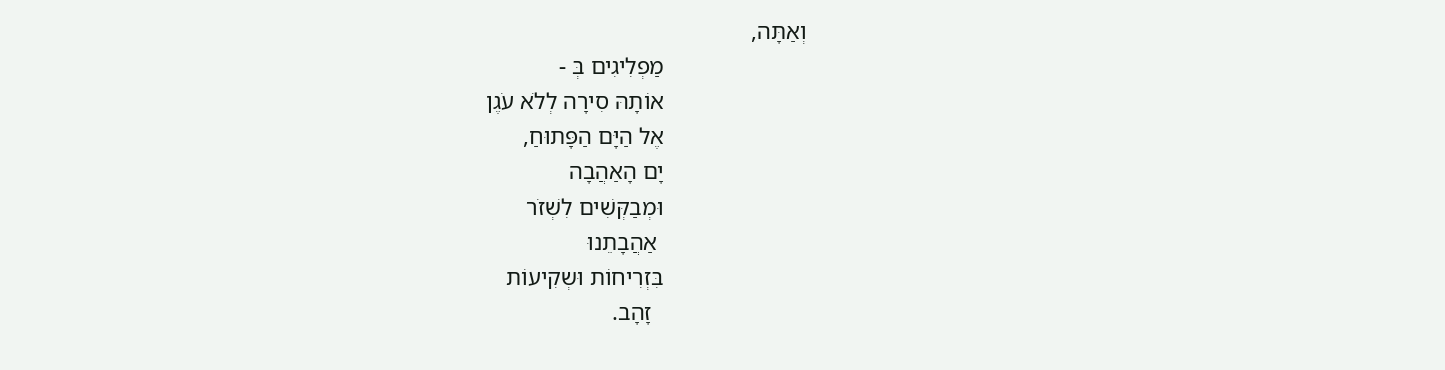וְאַתָּה,
                        מַפְלִיגִים בְּ -
                        אוֹתָהּ סִירָה לְלֹא עֹגֶן
                        אֶל הַיָּם הַפָּתוּחַ,
                        יָם הָאַהֲבָה
                        וּמְבַקְּשִׁים לִשְׁזֹר
                         אַהֲבָתֵנוּ
                        בִּזְרִיחוֹת וּשְקִיעוֹת
                          זָהָב.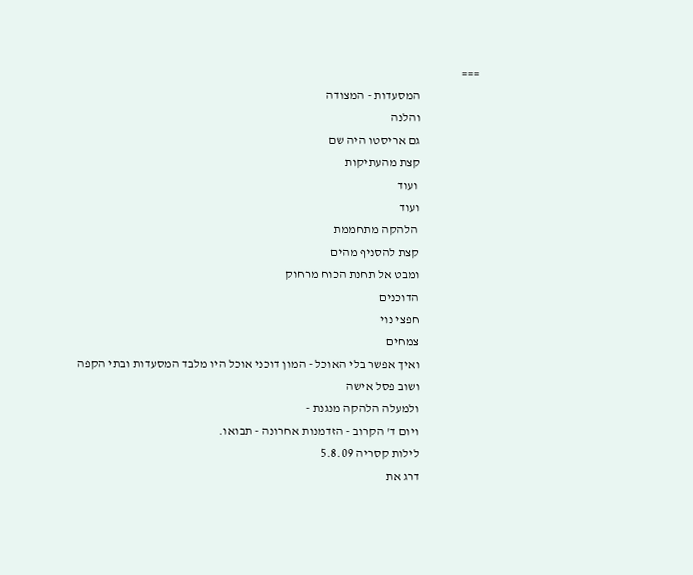===
                        המסעדות - המצודה
                        והלנה
                        גם אריסטו היה שם
                        קצת מהעתיקות
                         ועוד
                        ועוד
                         הלהקה מתחממת
                        קצת להסניף מהים
                        ומבט אל תחנת הכוח מרחוק
                        הדוכנים
                        חפצי נוי
                        צמחים
                        ואיך אפשר בלי האוכל - המון דוכני אוכל היו מלבד המסעדות ובתי הקפה
                        ושוב פסל אישה
                        ולמעלה הלהקה מנגנת -
                        ויום ד' הקרוב - הזדמנות אחרונה - תבואו.
                        לילות קסריה 5.8.09
                        דרג את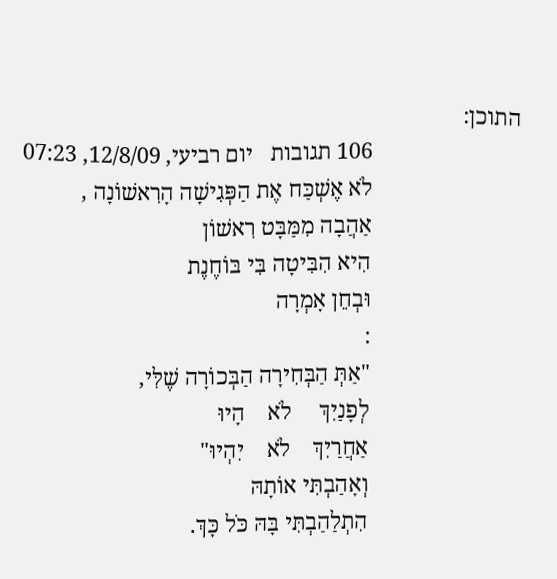התוכן:
                          106 תגובות   יום רביעי, 12/8/09, 07:23
                          לֹא אֶשְׁכַּח אֶת הַפְּגִישָׁה הָרִאשׁוֹנָה ,
                          אַהֲבָה מִמַּבָּט רִאשׁוֹן
                          הִיא הִבִּיטָה בִּי בּוֹחֶנֶת
                          וּבְחֵן אָמְרָה
                          :
                          "אַתְּ הַבְּחִירָה הַבְּכוֹרָה שֶׁלִּי,
                          לְפָנַיִךְ     לֹא    הָיוּ
                          אַחֲרַיִךְ    לֹא    יִהְיוּ"
                          וְאָהַבְתִּי אוֹתָהּ
                          הִתְלַהַבְתִּי בָּהּ כֹּל כָּךְ.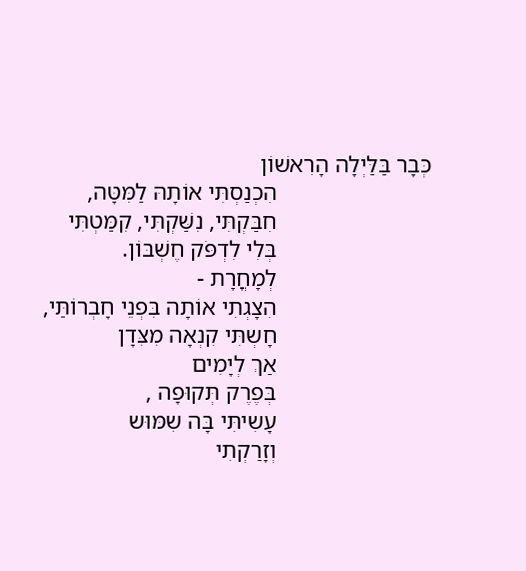כְּבָר בַּלַּיְלָה הָרִאשׁוֹן
                          הִכְנַסְתִּי אוֹתָהּ לַמִּטָּה,
                          חִבַּקְתִּי, נִשַּׁקְתִּי, קִמַּטְתִּי
                          בְּלִי לִדְפֹּק חֶשְׁבּוֹן.
                          לְמָחֳרָת -
                          הִצָגְתִי אוֹתָה בִּפְנֵי חָבְרוֹתַּי,
                          חָשְתִּי קִנְאָה מִצִּדָן
                          אַךְ לְיָמִים
                          בְּפֶרֶק תְּקוּפָה ,
                          עָשִיתִּי בָּה שִמּוּש
                          וְזָרַקְתִי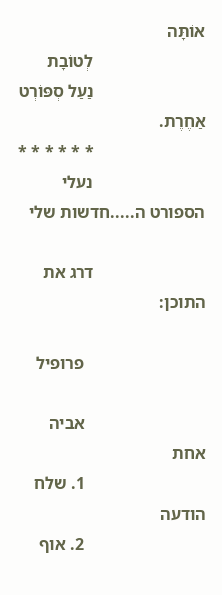אוֹתָּה
                          לְטוֹבָת
                          נַעַל סְפּוֹרְט אַחֶרֶת.
                          * * * * * *
                          נעלי הספורט ה.....חדשות שלי

                          דרג את התוכן:

                            פרופיל

                            אביה אחת
                            1. שלח הודעה
                            2. אוף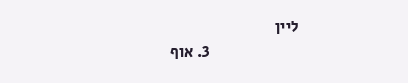ליין
                            3. אוף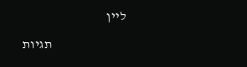ליין

                            תגיות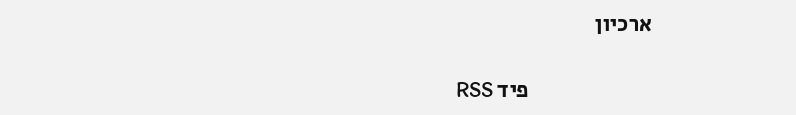ארכיון

                            פיד RSS